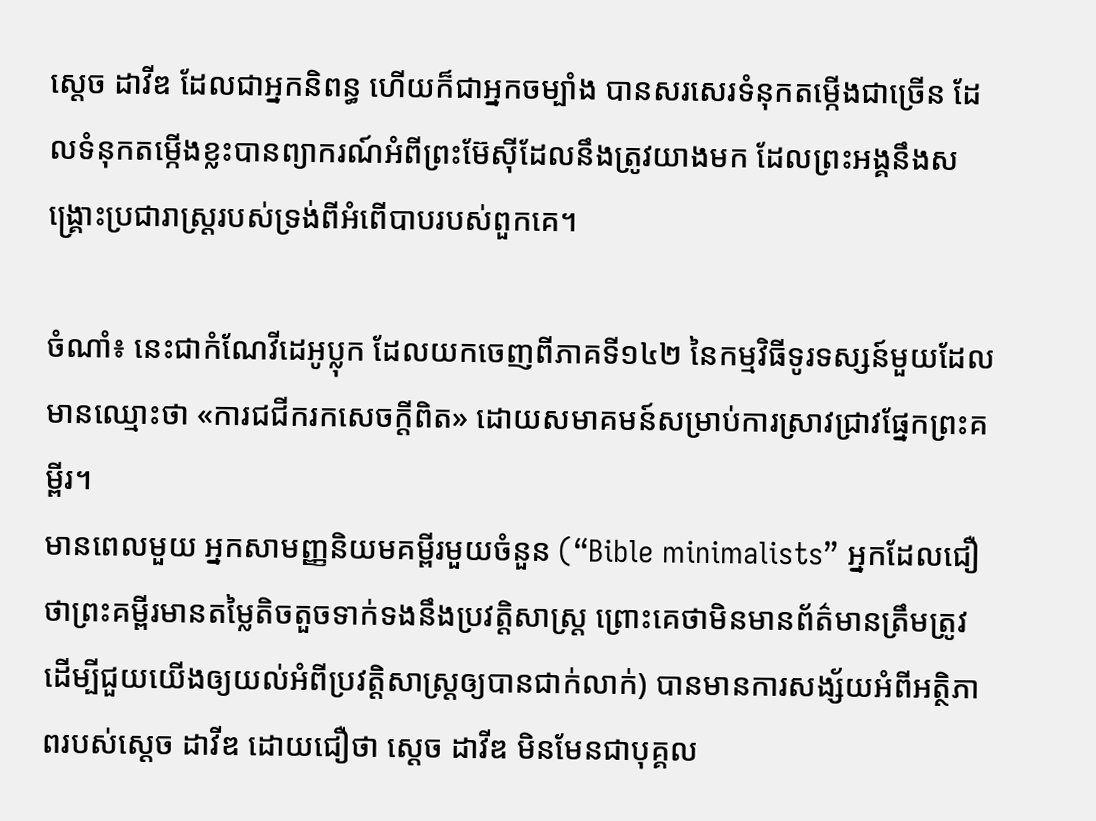ស្ដេច ដាវីឌ ដែលជាអ្នកនិពន្ធ ហើយក៏ជាអ្នកចម្បាំង បានសរសេរទំនុកតម្កើងជាច្រើន ដែលទំនុកតម្កើងខ្លះបានព្យាករណ៍អំពីព្រះម៊ែស៊ីដែលនឹងត្រូវយាងមក ដែលព្រះអង្គនឹងសង្គ្រោះប្រជារាស្ត្ររបស់ទ្រង់ពីអំពើបាបរបស់ពួកគេ។

ចំណាំ៖ នេះជាកំណែវីដេអូប្លុក ដែលយកចេញពីភាគទី១៤២ នៃកម្មវិធីទូរទស្សន៍មួយដែលមានឈ្មោះថា «ការជជីករកសេចក្ដីពិត» ដោយសមាគមន៍សម្រាប់ការស្រាវជ្រាវផ្នែកព្រះគម្ពីរ។
មានពេលមួយ អ្នកសាមញ្ញនិយមគម្ពីរមួយចំនួន (“Bible minimalists” អ្នកដែលជឿថាព្រះគម្ពីរមានតម្លៃតិចតួចទាក់ទងនឹងប្រវត្តិសាស្ត្រ ព្រោះគេថាមិនមានព័ត៌មានត្រឹមត្រូវ ដើម្បីជួយយើងឲ្យយល់អំពីប្រវត្តិសាស្ត្រឲ្យបានជាក់លាក់) បានមានការសង្ស័យអំពីអត្ថិភាពរបស់ស្ដេច ដាវីឌ ដោយជឿថា ស្ដេច ដាវីឌ មិនមែនជាបុគ្គល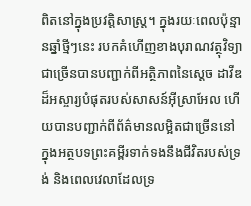ពិតនៅក្នុងប្រវត្តិសាស្ត្រ។ ក្នុងរយៈពេលប៉ុន្មានឆ្នាំថ្មីៗនេះ របកគំហើញខាងបុរាណវត្ថុវិទ្យាជាច្រើនបានបញ្ជាក់ពីអត្ថិភាពនៃស្ដេច ដាវីឌ ដ៏អស្ចារ្យបំផុតរបស់សាសន៍អ៊ីស្រាអែល ហើយបានបញ្ជាក់ពីព័ត៌មានលម្អិតជាច្រើននៅក្នុងអត្ថបទព្រះគម្ពីរទាក់ទងនឹងជីវិតរបស់ទ្រង់ និងពេលវេលាដែលទ្រ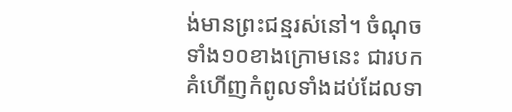ង់មានព្រះជន្មរស់នៅ។ ចំណុចទាំង១០ខាងក្រោមនេះ ជារបកគំហើញកំពូលទាំងដប់ដែលទា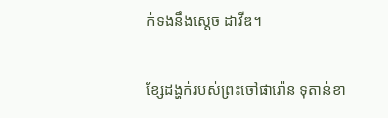ក់ទងនឹងស្ដេច ដាវីឌ។

ខ្សែដង្ហក់របស់ព្រះចៅផារ៉ោន ទុតាន់ខា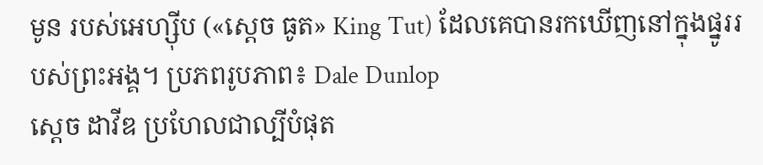មូន របស់អេហ្ស៊ីប («ស្ដេច ធូត» King Tut) ដែលគេបានរកឃើញនៅក្នុងផ្នូររបស់ព្រះអង្គ។ ប្រភពរូបភាព៖ Dale Dunlop
ស្ដេច ដាវីឌ ប្រហែលជាល្បីបំផុត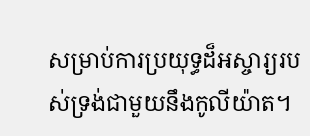សម្រាប់ការប្រយុទ្ធដ៏អស្ចារ្យរបស់ទ្រង់ជាមួយនឹងកូលីយ៉ាត។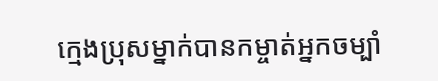ក្មេងប្រុសម្នាក់បានកម្ចាត់អ្នកចម្បាំ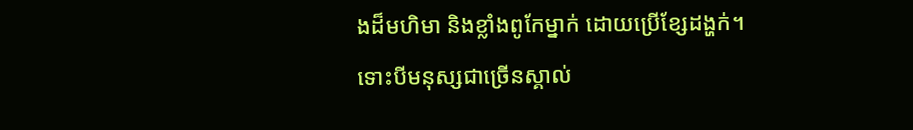ងដ៏មហិមា និងខ្លាំងពូកែម្នាក់ ដោយប្រើខ្សែដង្ហក់។ ទោះបីមនុស្សជាច្រើនស្គាល់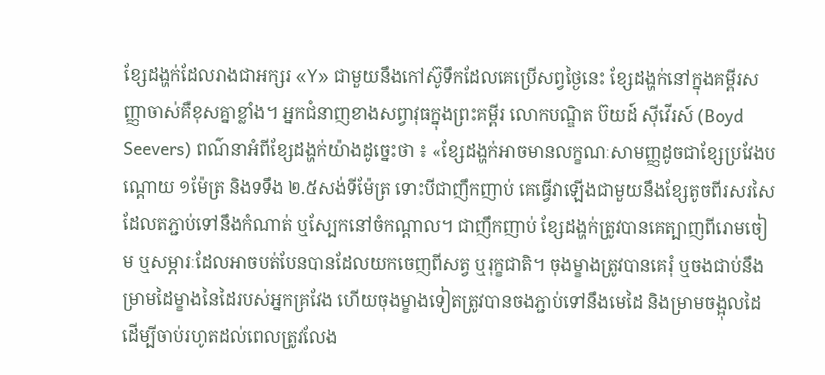ខ្សែដង្ហក់ដែលរាងជាអក្សរ «Y» ជាមួយនឹងកៅស៊ូទឹកដែលគេប្រើសព្វថ្ងៃនេះ ខ្សែដង្ហក់នៅក្នុងគម្ពីរសញ្ញាចាស់គឺខុសគ្នាខ្លាំង។ អ្នកជំនាញខាងសព្វាវុធក្នុងព្រះគម្ពីរ លោកបណ្ឌិត ប៊យដ៍ ស៊ីវើរស៍ (Boyd Seevers) ពណ៌នាអំពីខ្សែដង្ហក់យ៉ាងដូច្នេះថា ៖ «ខ្សែដង្ហក់អាចមានលក្ខណៈសាមញ្ញដូចជាខ្សែប្រវែងបណ្ដោយ ១ម៉ែត្រ និងទទឹង ២.៥សង់ទីម៉ែត្រ ទោះបីជាញឹកញាប់ គេធ្វើវាឡើងជាមួយនឹងខ្សែតូចពីរសរសៃដែលតភ្ជាប់ទៅនឹងកំណាត់ ឬស្បែកនៅចំកណ្ដាល។ ជាញឹកញាប់ ខ្សែដង្ហក់ត្រូវបានគេត្បាញពីរោមចៀម ឬសម្ភារៈដែលអាចបត់បែនបានដែលយកចេញពីសត្វ ឬរុក្ខជាតិ។ ចុងម្ខាងត្រូវបានគេរុំ ឬចងជាប់នឹងម្រាមដៃម្ខាងនៃដៃរបស់អ្នកគ្រវែង ហើយចុងម្ខាងទៀតត្រូវបានចងភ្ជាប់ទៅនឹងមេដៃ និងម្រាមចង្អុលដៃ ដើម្បីចាប់រហូតដល់ពេលត្រូវលែង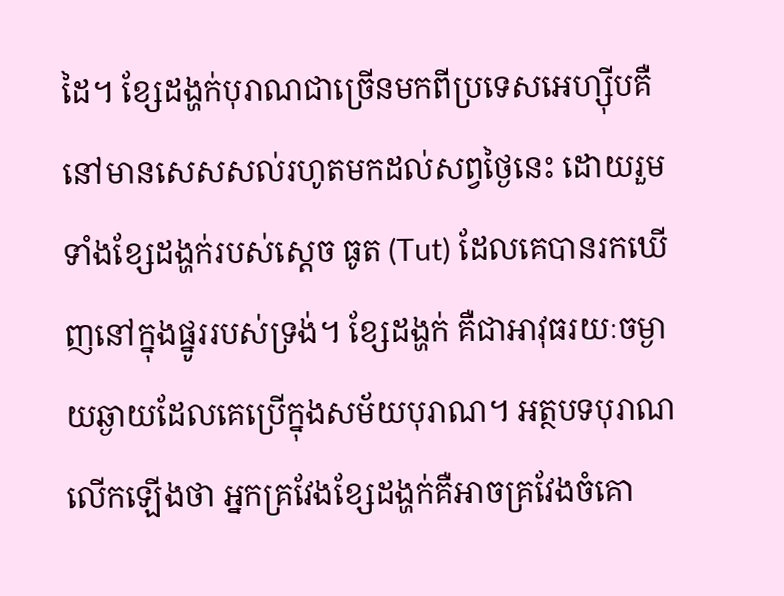ដៃ។ ខ្សែដង្ហក់បុរាណជាច្រើនមកពីប្រទេសអេហ្ស៊ីបគឺនៅមានសេសសល់រហូតមកដល់សព្វថ្ងៃនេះ ដោយរួមទាំងខ្សែដង្ហក់របស់ស្ដេច ធូត (Tut) ដែលគេបានរកឃើញនៅក្នុងផ្នូររបស់ទ្រង់។ ខ្សែដង្ហក់ គឺជាអាវុធរយៈចម្ងាយឆ្ងាយដែលគេប្រើក្នុងសម័យបុរាណ។ អត្ថបទបុរាណលើកឡើងថា អ្នកគ្រវែងខ្សែដង្ហក់គឺអាចគ្រវែងចំគោ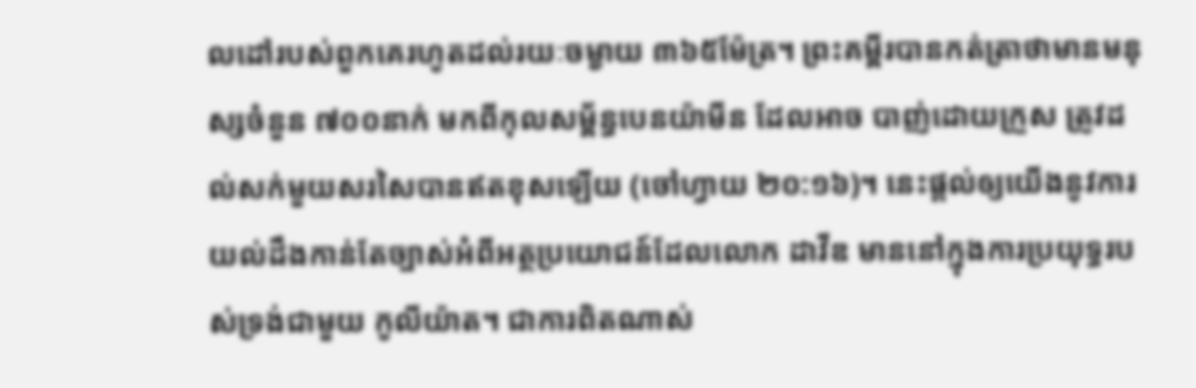លដៅរបស់ពួកគេរហូតដល់រយៈចម្ងាយ ៣៦៥ម៉ែត្រ។ ព្រះគម្ពីរបានកត់ត្រាថាមានមនុស្សចំនួន ៧០០នាក់ មកពីកុលសម្ព័ន្ធបេនយ៉ាមីន ដែលអាច បាញ់ដោយក្រួស ត្រូវដល់សក់មួយសរសៃបានឥតខុសឡើយ (ចៅហ្វាយ ២០:១៦)។ នេះផ្តល់ឲ្យយើងនូវការយល់ដឹងកាន់តែច្បាស់អំពីអត្ថប្រយោជន៍ដែលលោក ដាវីឌ មាននៅក្នុងការប្រយុទ្ធរបស់ទ្រង់ជាមួយ កូលីយ៉ាត។ ជាការពិតណាស់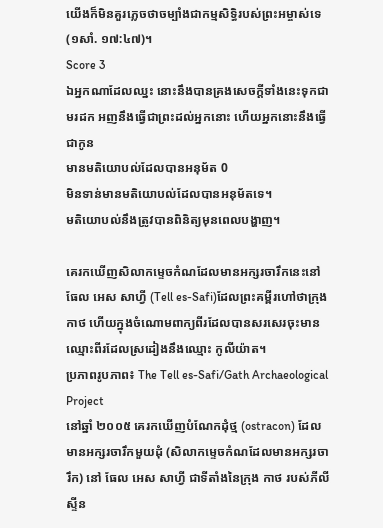យើងក៏មិនគួរភ្លេចថាចម្បាំងជាកម្មសិទ្ធិរបស់ព្រះអម្ចាស់ទេ (១សាំ. ១៧:៤៧)។
Score 3
ឯអ្នកណាដែលឈ្នះ នោះនឹងបានគ្រងសេចក្ដីទាំងនេះទុកជាមរដក អញនឹងធ្វើជាព្រះដល់អ្នកនោះ ហើយអ្នកនោះនឹងធ្វើជាកូន
មានមតិយោបល់ដែលបានអនុម័ត 0
មិនទាន់មានមតិយោបល់ដែលបានអនុម័តទេ។
មតិយោបល់នឹងត្រូវបានពិនិត្យមុនពេលបង្ហាញ។

គេរកឃើញសិលាកម្ទេចកំណដែលមានអក្សរចារឹកនេះនៅ ធែល អេស សាហ្វី (Tell es-Safi)ដែលព្រះគម្ពីរហៅថាក្រុង កាថ ហើយក្នុងចំណោមពាក្យពីរដែលបានសរសេរចុះមានឈ្មោះពីរដែលស្រដៀងនឹងឈ្មោះ កូលីយ៉ាត។
ប្រភាពរូបភាព៖ The Tell es-Safi/Gath Archaeological Project
នៅឆ្នាំ ២០០៥ គេរកឃើញបំណែកដុំថ្ម (ostracon) ដែលមានអក្សរចារឹកមួយដុំ (សិលាកម្ទេចកំណដែលមានអក្សរចារឹក) នៅ ធែល អេស សាហ្វី ជាទីតាំងនៃក្រុង កាថ របស់ភីលីស្ទីន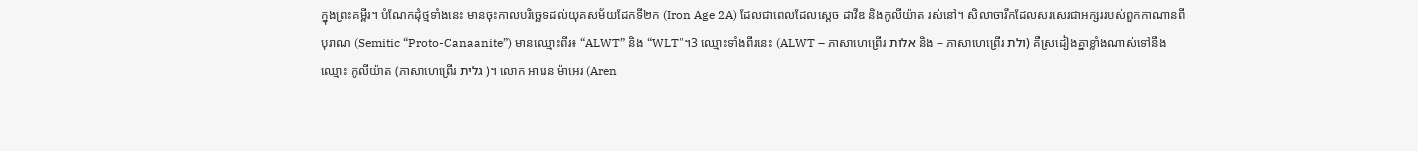ក្នុងព្រះគម្ពីរ។ បំណែកដុំថ្មទាំងនេះ មានចុះកាលបរិច្ឆេទដល់យុគសម័យដែកទី២ក (Iron Age 2A) ដែលជាពេលដែលស្ដេច ដាវីឌ និងកូលីយ៉ាត រស់នៅ។ សិលាចារឹកដែលសរសេរជាអក្សររបស់ពួកកាណានពីបុរាណ (Semitic “Proto-Canaanite”) មានឈ្មោះពីរ៖ “ALWT” និង “WLT"។3 ឈ្មោះទាំងពីរនេះ (ALWT – ភាសាហេព្រើរ אלות និង – ភាសាហេព្រើរ ולת) គឺស្រដៀងគ្នាខ្លាំងណាស់ទៅនឹងឈ្មោះ កូលីយ៉ាត (ភាសាហេព្រើរ גלית )។ លោក អារេន ម៉ាអេរ (Aren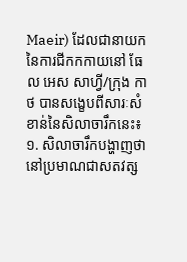Maeir) ដែលជានាយកនៃការជីកកកាយនៅ ធែល អេស សាហ្វី/ក្រុង កាថ បានសង្ខេបពីសារៈសំខាន់នៃសិលាចារឹកនេះ៖ ១. សិលាចារឹកបង្ហាញថា នៅប្រមាណជាសតវត្ស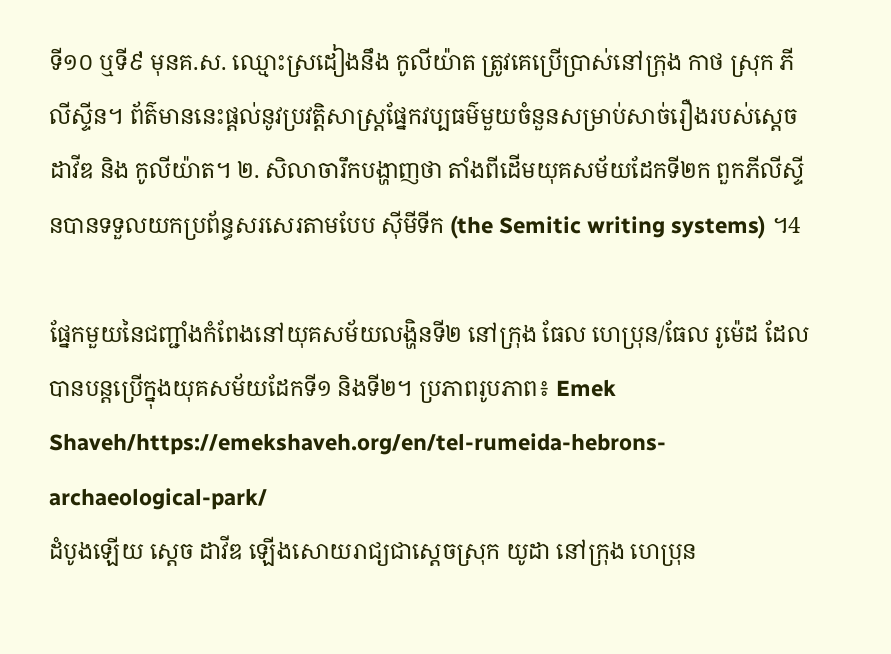ទី១០ ឬទី៩ មុនគ.ស. ឈ្មោះស្រដៀងនឹង កូលីយ៉ាត ត្រូវគេប្រើប្រាស់នៅក្រុង កាថ ស្រុក ភីលីស្ទីន។ ព័ត៌មាននេះផ្តល់នូវប្រវត្តិសាស្ត្រផ្នែកវប្បធម៌មួយចំនួនសម្រាប់សាច់រឿងរបស់ស្ដេច ដាវីឌ និង កូលីយ៉ាត។ ២. សិលាចារឹកបង្ហាញថា តាំងពីដើមយុគសម័យដែកទី២ក ពួកភីលីស្ទីនបានទទួលយកប្រព័ន្ធសរសេរតាមបែប ស៊ីមីទីក (the Semitic writing systems) ។4

ផ្នែកមួយនៃជញ្ជាំងកំពែងនៅយុគសម័យលង្ហិនទី២ នៅក្រុង ធែល ហេប្រុន/ធែល រូម៉េដ ដែលបានបន្តប្រើក្នុងយុគសម័យដែកទី១ និងទី២។ ប្រភាពរូបភាព៖ Emek Shaveh/https://emekshaveh.org/en/tel-rumeida-hebrons-archaeological-park/
ដំបូងឡើយ ស្ដេច ដាវីឌ ឡើងសោយរាជ្យជាស្ដេចស្រុក យូដា នៅក្រុង ហេប្រុន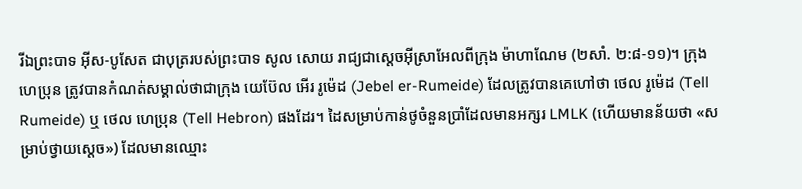រីឯព្រះបាទ អ៊ីស-បូសែត ជាបុត្ររបស់ព្រះបាទ សូល សោយ រាជ្យជាស្ដេចអ៊ីស្រាអែលពីក្រុង ម៉ាហាណែម (២សាំ. ២:៨-១១)។ ក្រុង ហេប្រុន ត្រូវបានកំណត់សម្គាល់ថាជាក្រុង យេប៊ែល អើរ រូម៉េដ (Jebel er-Rumeide) ដែលត្រូវបានគេហៅថា ថេល រូម៉េដ (Tell Rumeide) ឬ ថេល ហេប្រុន (Tell Hebron) ផងដែរ។ ដៃសម្រាប់កាន់ថូចំនួនប្រាំដែលមានអក្សរ LMLK (ហើយមានន័យថា «សម្រាប់ថ្វាយស្ដេច») ដែលមានឈ្មោះ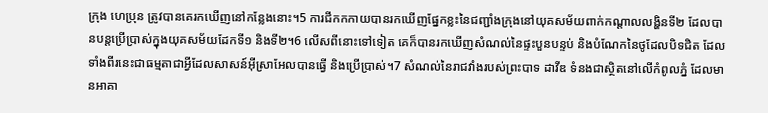ក្រុង ហេប្រុន ត្រូវបានគេរកឃើញនៅកន្លែងនោះ។5 ការជីកកកាយបានរកឃើញផ្នែកខ្លះនៃជញ្ជាំងក្រុងនៅយុគសម័យពាក់កណ្ដាលលង្ហិនទី២ ដែលបានបន្តប្រើប្រាស់ក្នុងយុគសម័យដែកទី១ និងទី២។6 លើសពីនោះទៅទៀត គេក៏បានរកឃើញសំណល់នៃផ្ទះបួនបន្ទប់ និងបំណែកនៃថូដែលបិទជិត ដែលទាំងពីរនេះជាធម្មតាជាអ្វីដែលសាសន៍អ៊ីស្រាអែលបានធ្វើ និងប្រើប្រាស់។7 សំណល់នៃរាជវាំងរបស់ព្រះបាទ ដាវីឌ ទំនងជាស្ថិតនៅលើកំពូលភ្នំ ដែលមានអាគា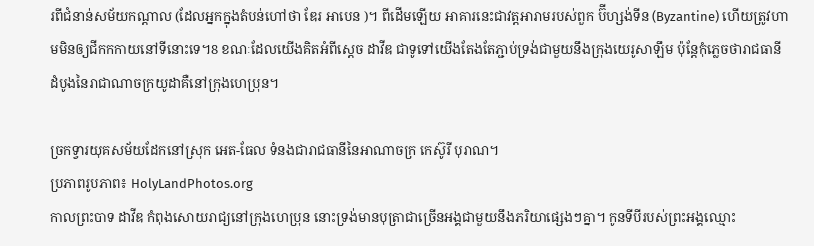រពីជំនាន់សម័យកណ្ដាល (ដែលអ្នកក្នុងតំបន់ហៅថា ឌែរ អាបេន )។ ពីដើមឡើយ អាគារនេះជាវត្តអារាមរបស់ពួក ប៊ីហ្សង់ទីន (Byzantine) ហើយត្រូវហាមមិនឲ្យជីកកកាយនៅទីនោះទេ។8 ខណៈដែលយើងគិតអំពីស្ដេច ដាវីឌ ជាទូទៅយើងតែងតែភ្ជាប់ទ្រង់ជាមួយនឹងក្រុងយេរូសាឡឹម ប៉ុន្តែកុំភ្លេចថារាជធានីដំបូងនៃរាជាណាចក្រយូដាគឺនៅក្រុងហេប្រុន។

ច្រកទ្វារយុគសម័យដែកនៅស្រុក អេត-ធែល ទំនងជារាជធានីនៃអាណាចក្រ កេស៊ូរី បុរាណ។
ប្រភាពរូបភាព៖ HolyLandPhotos.org
កាលព្រះបាទ ដាវីឌ កំពុងសោយរាជ្យនៅក្រុងហេប្រុន នោះទ្រង់មានបុត្រាជាច្រើនអង្គជាមួយនឹងភរិយាផ្សេងៗគ្នា។ កូនទីបីរបស់ព្រះអង្គឈ្មោះ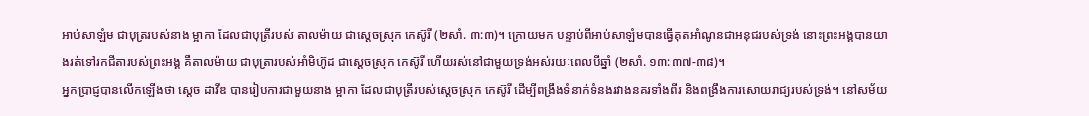អាប់សាឡំម ជាបុត្ររបស់នាង ម្អាកា ដែលជាបុត្រីរបស់ តាលម៉ាយ ជាស្ដេចស្រុក កេស៊ូរី (២សាំ. ៣:៣)។ ក្រោយមក បន្ទាប់ពីអាប់សាឡំមបានធ្វើគុតអាំណូនជាអនុជរបស់ទ្រង់ នោះព្រះអង្គបានយាងរត់ទៅរកជីតារបស់ព្រះអង្គ គឺតាលម៉ាយ ជាបុត្រារបស់អាំមិហ៊ូដ ជាស្ដេចស្រុក កេស៊ូរី ហើយរស់នៅជាមួយទ្រង់អស់រយៈពេលបីឆ្នាំ (២សាំ. ១៣:៣៧-៣៨)។
អ្នកប្រាជ្ញបានលើកឡើងថា ស្ដេច ដាវីឌ បានរៀបការជាមួយនាង ម្អាកា ដែលជាបុត្រីរបស់ស្ដេចស្រុក កេស៊ូរី ដើម្បីពង្រឹងទំនាក់ទំនងរវាងនគរទាំងពីរ និងពង្រឹងការសោយរាជ្យរបស់ទ្រង់។ នៅសម័យ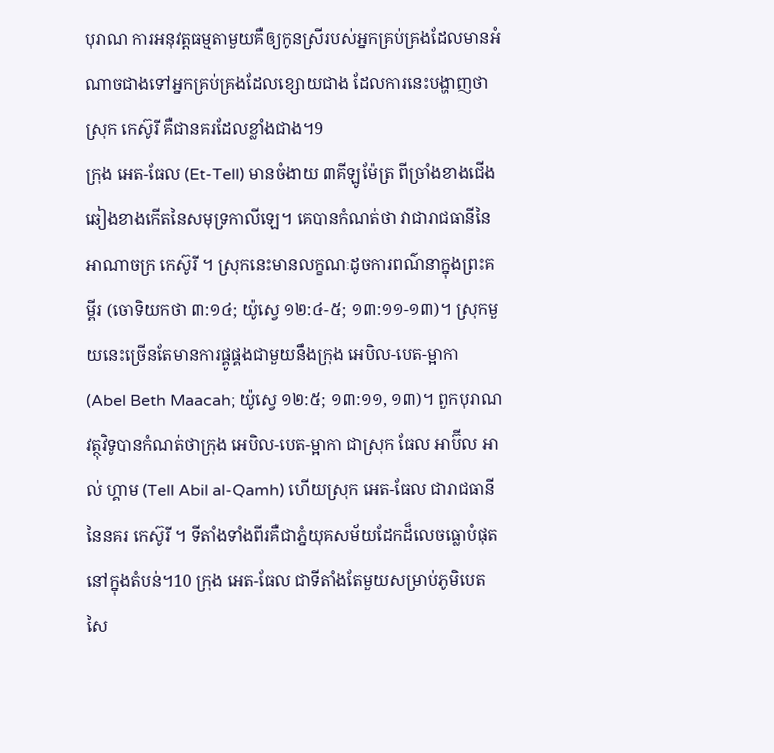បុរាណ ការអនុវត្តធម្មតាមួយគឺឲ្យកូនស្រីរបស់អ្នកគ្រប់គ្រងដែលមានអំណាចជាងទៅអ្នកគ្រប់គ្រងដែលខ្សោយជាង ដែលការនេះបង្ហាញថា ស្រុក កេស៊ូរី គឺជានគរដែលខ្លាំងជាង។9
ក្រុង អេត-ធែល (Et-Tell) មានចំងាយ ៣គីឡូម៉ែត្រ ពីច្រាំងខាងជើងឆៀងខាងកើតនៃសមុទ្រកាលីឡេ។ គេបានកំណត់ថា វាជារាជធានីនៃអាណាចក្រ កេស៊ូរី ។ ស្រុកនេះមានលក្ខណៈដូចការពណ៌នាក្នុងព្រះគម្ពីរ (ចោទិយកថា ៣:១៤; យ៉ូស្វេ ១២:៤-៥; ១៣:១១-១៣)។ ស្រុកមួយនេះច្រើនតែមានការផ្គូផ្គងជាមួយនឹងក្រុង អេបិល-បេត-ម្អាកា (Abel Beth Maacah; យ៉ូស្វេ ១២:៥; ១៣:១១, ១៣)។ ពួកបុរាណវត្ថុវិទូបានកំណត់ថាក្រុង អេបិល-បេត-ម្អាកា ជាស្រុក ធែល អាប៊ីល អាល់ ហ្គាម (Tell Abil al-Qamh) ហើយស្រុក អេត-ធែល ជារាជធានីនៃនគរ កេស៊ូរី ។ ទីតាំងទាំងពីរគឺជាភ្នំយុគសម័យដែកដ៏លេចធ្លោបំផុតនៅក្នុងតំបន់។10 ក្រុង អេត-ធែល ជាទីតាំងតែមួយសម្រាប់ភូមិបេតសៃ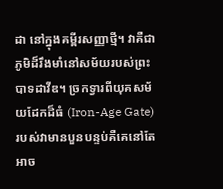ដា នៅក្នុងគម្ពីរសញ្ញាថ្មី។ វាគឺជាភូមិដ៏រឹងមាំនៅសម័យរបស់ព្រះបាទដាវីឌ។ ច្រកទ្វារពីយុគសម័យដែកដ៏ធំ (Iron-Age Gate) របស់វាមានបួនបន្ទប់គឺគេនៅតែអាច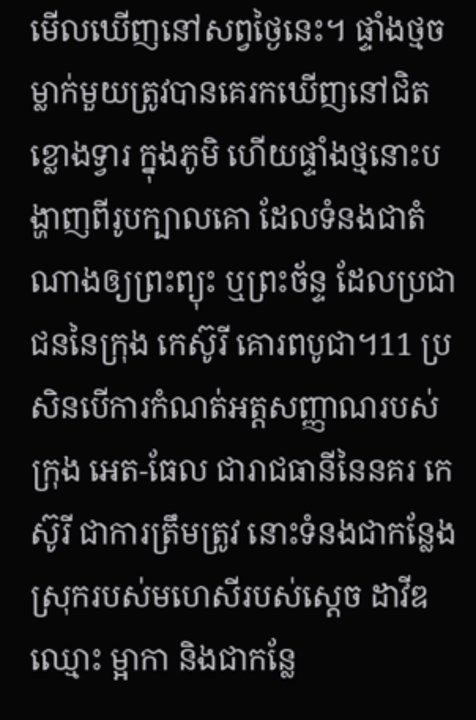មើលឃើញនៅសព្វថ្ងៃនេះ។ ផ្ទាំងថ្មចម្លាក់មួយត្រូវបានគេរកឃើញនៅជិតខ្លោងទ្វារ ក្នុងភូមិ ហើយផ្ទាំងថ្មនោះបង្ហាញពីរូបក្បាលគោ ដែលទំនងជាតំណាងឲ្យព្រះព្យុះ ឬព្រះច័ន្ទ ដែលប្រជាជននៃក្រុង កេស៊ូរី គោរពបូជា។11 ប្រសិនបើការកំណត់អត្តសញ្ញាណរបស់ក្រុង អេត-ធែល ជារាជធានីនៃនគរ កេស៊ូរី ជាការត្រឹមត្រូវ នោះទំនងជាកន្លែងស្រុករបស់មហេសីរបស់ស្ដេច ដាវីឌ ឈ្មោះ ម្អាកា និងជាកន្លែ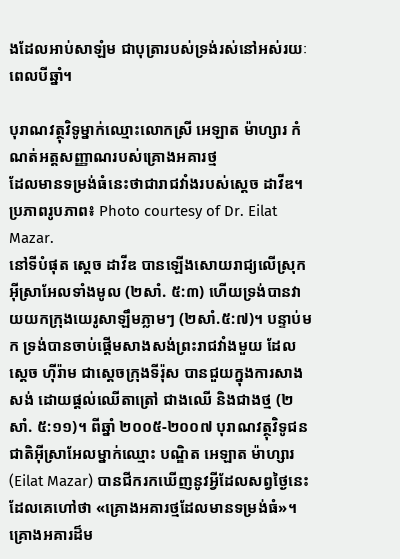ងដែលអាប់សាឡំម ជាបុត្រារបស់ទ្រង់រស់នៅអស់រយៈពេលបីឆ្នាំ។

បុរាណវត្ថុវិទូម្នាក់ឈ្មោះលោកស្រី អេឡាត ម៉ាហ្សារ កំណត់អត្តសញ្ញាណរបស់គ្រោងអគារថ្ម
ដែលមានទម្រង់ធំនេះថាជារាជវាំងរបស់ស្ដេច ដាវីឌ។
ប្រភាពរូបភាព៖ Photo courtesy of Dr. Eilat Mazar.
នៅទីបំផុត ស្ដេច ដាវីឌ បានឡើងសោយរាជ្យលើស្រុកអ៊ីស្រាអែលទាំងមូល (២សាំ. ៥:៣) ហើយទ្រង់បានវាយយកក្រុងយេរូសាឡឹមភ្លាមៗ (២សាំ.៥:៧)។ បន្ទាប់មក ទ្រង់បានចាប់ផ្ដើមសាងសង់ព្រះរាជវាំងមួយ ដែលស្ដេច ហ៊ីរ៉ាម ជាស្ដេចក្រុងទីរ៉ុស បានជួយក្នុងការសាងសង់ ដោយផ្តល់ឈើតាត្រៅ ជាងឈើ និងជាងថ្ម (២សាំ. ៥:១១)។ ពីឆ្នាំ ២០០៥-២០០៧ បុរាណវត្ថុវិទូជនជាតិអ៊ីស្រាអែលម្នាក់ឈ្មោះ បណ្ឌិត អេឡាត ម៉ាហ្សារ (Eilat Mazar) បានជីករកឃើញនូវអ្វីដែលសព្វថ្ងៃនេះដែលគេហៅថា «គ្រោងអគារថ្មដែលមានទម្រង់ធំ»។ គ្រោងអគារដ៏ម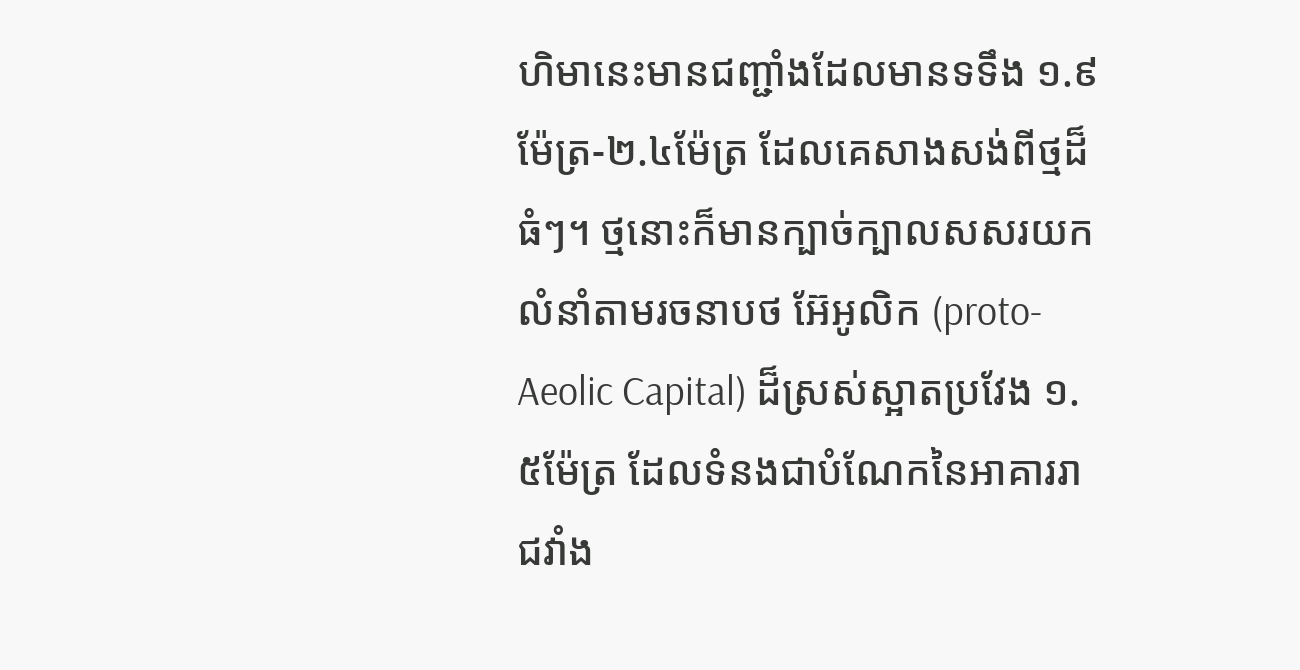ហិមានេះមានជញ្ជាំងដែលមានទទឹង ១.៩ម៉ែត្រ-២.៤ម៉ែត្រ ដែលគេសាងសង់ពីថ្មដ៏ធំៗ។ ថ្មនោះក៏មានក្បាច់ក្បាលសសរយកលំនាំតាមរចនាបថ អ៊ែអូលិក (proto-Aeolic Capital) ដ៏ស្រស់ស្អាតប្រវែង ១.៥ម៉ែត្រ ដែលទំនងជាបំណែកនៃអាគាររាជវាំង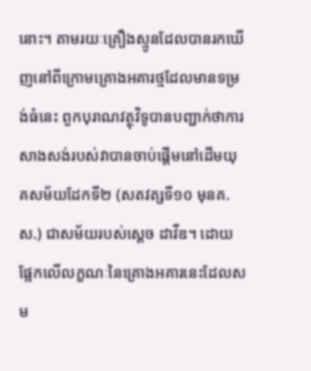នោះ។ តាមរយៈគ្រឿងស្មូនដែលបានរកឃើញនៅពីក្រោមគ្រោងអគារថ្មដែលមានទម្រង់ធំនេះ ពួកបុរាណវត្ថុវិទូបានបញ្ជាក់ថាការសាងសង់របស់វាបានចាប់ផ្ដើមនៅដើមយុគសម័យដែកទី២ (សតវត្សទី១០ មុនគ.ស.) ជាសម័យរបស់ស្ដេច ដាវីឌ។ ដោយផ្អែកលើលក្ខណៈនៃគ្រោងអគារនេះដែលសម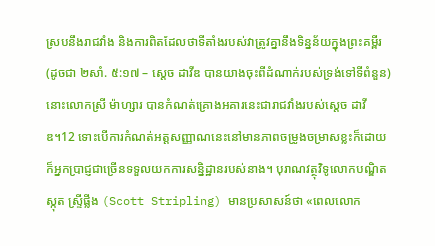ស្របនឹងរាជវាំង និងការពិតដែលថាទីតាំងរបស់វាត្រូវគ្នានឹងទិន្នន័យក្នុងព្រះគម្ពីរ (ដូចជា ២សាំ. ៥:១៧ – ស្ដេច ដាវីឌ បានយាងចុះពីដំណាក់របស់ទ្រង់ទៅទីពំនួន) នោះលោកស្រី ម៉ាហ្សារ បានកំណត់គ្រោងអគារនេះជារាជវាំងរបស់ស្ដេច ដាវីឌ។12 ទោះបើការកំណត់អត្តសញ្ញាណនេះនៅមានភាពចម្រូងចម្រាសខ្លះក៏ដោយ ក៏អ្នកប្រាជ្ញជាច្រើនទទួលយកការសន្និដ្ឋានរបស់នាង។ បុរាណវត្ថុវិទូលោកបណ្ឌិត ស្កុត ស្ទ្រីផ្លីង (Scott Stripling) មានប្រសាសន៍ថា «ពេលលោក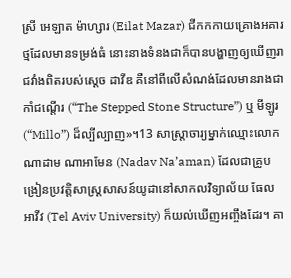ស្រី អេឡាត ម៉ាហ្សារ (Eilat Mazar) ជីកកកាយគ្រោងអគារថ្មដែលមានទម្រង់ធំ នោះនាងទំនងជាក៏បានបង្ហាញឲ្យឃើញរាជវាំងពិតរបស់ស្ដេច ដាវីឌ គឺនៅពីលើសំណង់ដែលមានរាងជាកាំជណ្ដើរ (“The Stepped Stone Structure”) ឬ មីឡូរ (“Millo”) ដ៏ល្បីល្បាញ»។13 សាស្ត្រាចារ្យម្នាក់ឈ្មោះលោក ណាដាម ណាអាមែន (Nadav Na’aman) ដែលជាគ្រូបង្រៀនប្រវត្តិសាស្ត្រសាសន៍យូដានៅសាកលវិទ្យាល័យ ធែល អាវីវ (Tel Aviv University) ក៏យល់ឃើញអញ្ចឹងដែរ។ គា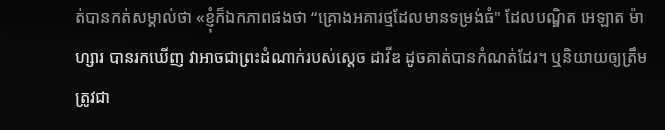ត់បានកត់សម្គាល់ថា «ខ្ញុំក៏ឯកភាពផងថា “គ្រោងអគារថ្មដែលមានទម្រង់ធំ" ដែលបណ្ឌិត អេឡាត ម៉ាហ្សារ បានរកឃើញ វាអាចជាព្រះដំណាក់របស់ស្ដេច ដាវីឌ ដូចគាត់បានកំណត់ដែរ។ ឬនិយាយឲ្យត្រឹមត្រូវជា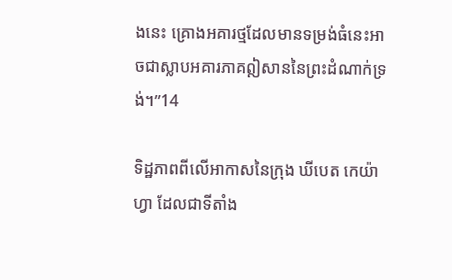ងនេះ គ្រោងអគារថ្មដែលមានទម្រង់ធំនេះអាចជាស្លាបអគារភាគឦសាននៃព្រះដំណាក់ទ្រង់។”14

ទិដ្ឋភាពពីលើអាកាសនៃក្រុង ឃីបេត កេយ៉ាហ្វា ដែលជាទីតាំង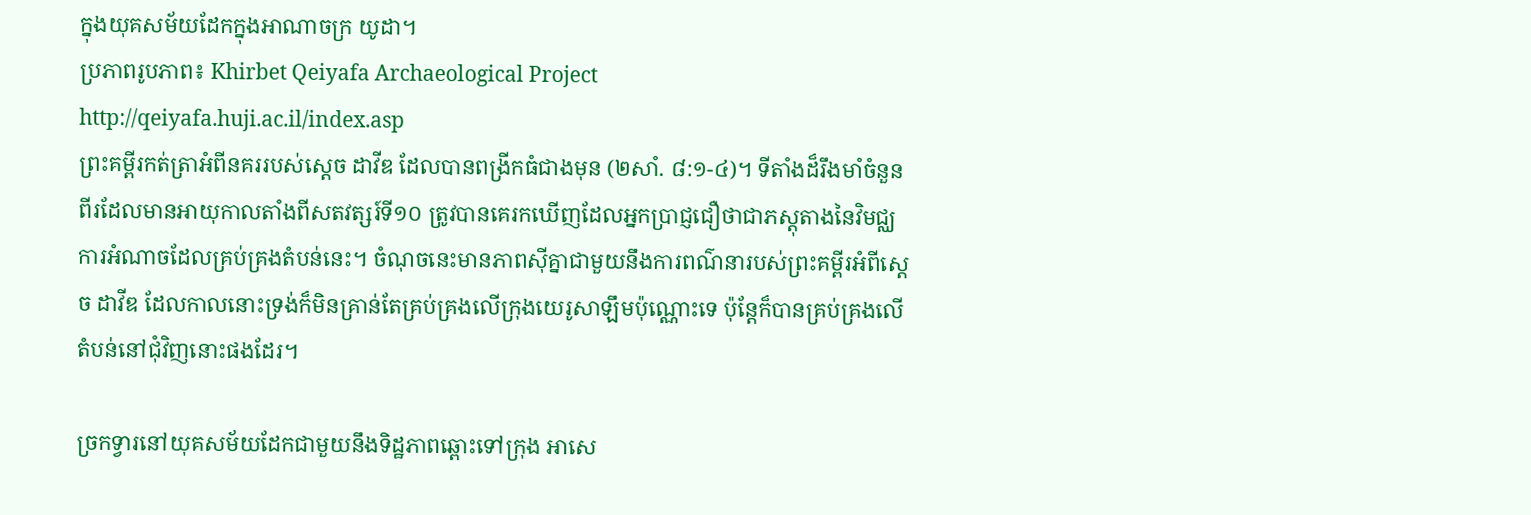ក្នុងយុគសម័យដែកក្នុងអាណាចក្រ យូដា។
ប្រភាពរូបភាព៖ Khirbet Qeiyafa Archaeological Project http://qeiyafa.huji.ac.il/index.asp
ព្រះគម្ពីរកត់ត្រាអំពីនគររបស់ស្ដេច ដាវីឌ ដែលបានពង្រីកធំជាងមុន (២សាំ. ៨:១-៤)។ ទីតាំងដ៏រឹងមាំចំនួនពីរដែលមានអាយុកាលតាំងពីសតវត្សរ៍ទី១០ ត្រូវបានគេរកឃើញដែលអ្នកប្រាជ្ញជឿថាជាភស្តុតាងនៃវិមជ្ឈការអំណាចដែលគ្រប់គ្រងតំបន់នេះ។ ចំណុចនេះមានភាពស៊ីគ្នាជាមួយនឹងការពណ៌នារបស់ព្រះគម្ពីរអំពីស្ដេច ដាវីឌ ដែលកាលនោះទ្រង់ក៏មិនគ្រាន់តែគ្រប់គ្រងលើក្រុងយេរូសាឡឹមប៉ុណ្ណោះទេ ប៉ុន្តែក៏បានគ្រប់គ្រងលើតំបន់នៅជុំវិញនោះផងដែរ។

ច្រកទ្វារនៅយុគសម័យដែកជាមួយនឹងទិដ្ឋភាពឆ្ពោះទៅក្រុង អាសេ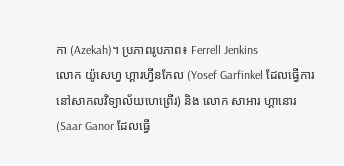កា (Azekah)។ ប្រភាពរូបភាព៖ Ferrell Jenkins
លោក យ៉ូសេហ្វ ហ្គារហ្វីនកែល (Yosef Garfinkel ដែលធ្វើការនៅសាកលវិទ្យាល័យហេព្រើរ) និង លោក សាអារ ហ្គានោរ (Saar Ganor ដែលធ្វើ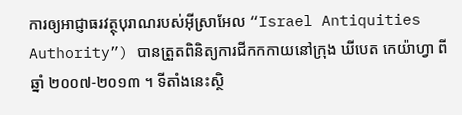ការឲ្យអាជ្ញាធរវត្ថុបុរាណរបស់អ៊ីស្រាអែល “Israel Antiquities Authority”) បានត្រួតពិនិត្យការជីកកកាយនៅក្រុង ឃីបេត កេយ៉ាហ្វា ពីឆ្នាំ ២០០៧-២០១៣ ។ ទីតាំងនេះស្ថិ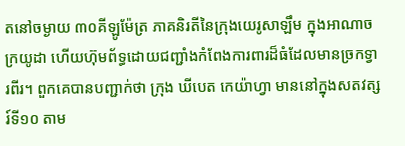តនៅចម្ងាយ ៣០គីឡូម៉ែត្រ ភាគនិរតីនៃក្រុងយេរូសាឡឹម ក្នុងអាណាចក្រយូដា ហើយហ៊ុមព័ទ្ធដោយជញ្ជាំងកំពែងការពារដ៏ធំដែលមានច្រកទ្វារពីរ។ ពួកគេបានបញ្ជាក់ថា ក្រុង ឃីបេត កេយ៉ាហ្វា មាននៅក្នុងសតវត្សរ៍ទី១០ តាម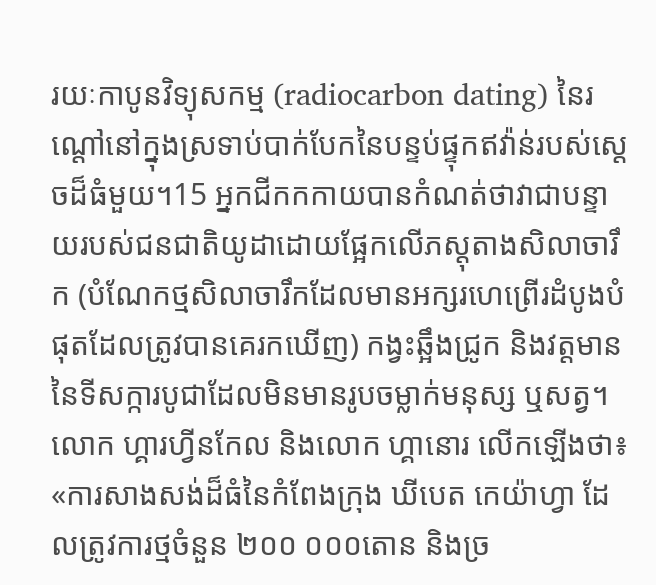រយៈកាបូនវិទ្យុសកម្ម (radiocarbon dating) នៃរណ្ដៅនៅក្នុងស្រទាប់បាក់បែកនៃបន្ទប់ផ្ទុកឥវ៉ាន់របស់ស្ដេចដ៏ធំមួយ។15 អ្នកជីកកកាយបានកំណត់ថាវាជាបន្ទាយរបស់ជនជាតិយូដាដោយផ្អែកលើភស្តុតាងសិលាចារឹក (បំណែកថ្មសិលាចារឹកដែលមានអក្សរហេព្រើរដំបូងបំផុតដែលត្រូវបានគេរកឃើញ) កង្វះឆ្អឹងជ្រូក និងវត្តមាននៃទីសក្ការបូជាដែលមិនមានរូបចម្លាក់មនុស្ស ឬសត្វ។ លោក ហ្គារហ្វីនកែល និងលោក ហ្គានោរ លើកឡើងថា៖ «ការសាងសង់ដ៏ធំនៃកំពែងក្រុង ឃីបេត កេយ៉ាហ្វា ដែលត្រូវការថ្មចំនួន ២០០ ០០០តោន និងច្រ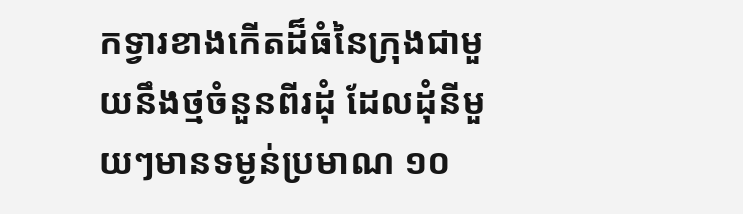កទ្វារខាងកើតដ៏ធំនៃក្រុងជាមួយនឹងថ្មចំនួនពីរដុំ ដែលដុំនីមួយៗមានទម្ងន់ប្រមាណ ១០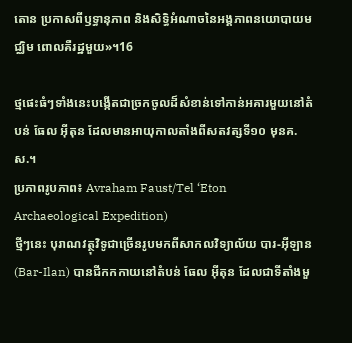តោន ប្រកាសពីឫទ្ធានុភាព និងសិទ្ធិអំណាចនៃអង្គភាពនយោបាយមជ្ឈិម ពោលគឺរដ្ឋមួយ»។16

ថ្មផេះធំៗទាំងនេះបង្កើតជាច្រកចូលដ៏សំខាន់ទៅកាន់អគារមួយនៅតំបន់ ធែល អ៊ីតុន ដែលមានអាយុកាលតាំងពីសតវត្សទី១០ មុនគ.ស.។
ប្រភាពរូបភាព៖ Avraham Faust/Tel ‘Eton Archaeological Expedition)
ថ្មីៗនេះ បុរាណវត្ថុវិទូជាច្រើនរូបមកពីសាកលវិទ្យាល័យ បារ-អ៊ីឡាន (Bar-Ilan) បានជីកកកាយនៅតំបន់ ធែល អ៊ីតុន ដែលជាទីតាំងមួ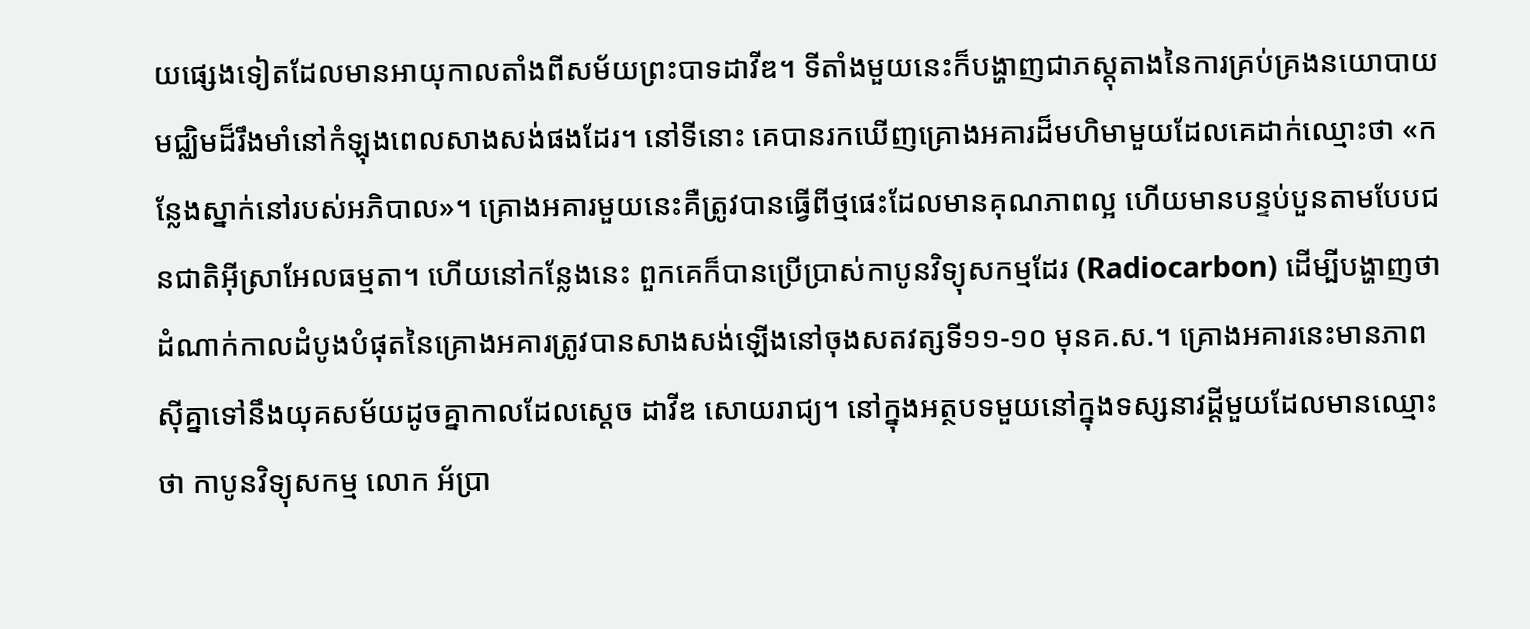យផ្សេងទៀតដែលមានអាយុកាលតាំងពីសម័យព្រះបាទដាវីឌ។ ទីតាំងមួយនេះក៏បង្ហាញជាភស្តុតាងនៃការគ្រប់គ្រងនយោបាយមជ្ឈិមដ៏រឹងមាំនៅកំឡុងពេលសាងសង់ផងដែរ។ នៅទីនោះ គេបានរកឃើញគ្រោងអគារដ៏មហិមាមួយដែលគេដាក់ឈ្មោះថា «កន្លែងស្នាក់នៅរបស់អភិបាល»។ គ្រោងអគារមួយនេះគឺត្រូវបានធ្វើពីថ្មផេះដែលមានគុណភាពល្អ ហើយមានបន្ទប់បួនតាមបែបជនជាតិអ៊ីស្រាអែលធម្មតា។ ហើយនៅកន្លែងនេះ ពួកគេក៏បានប្រើប្រាស់កាបូនវិទ្យុសកម្មដែរ (Radiocarbon) ដើម្បីបង្ហាញថា ដំណាក់កាលដំបូងបំផុតនៃគ្រោងអគារត្រូវបានសាងសង់ឡើងនៅចុងសតវត្សទី១១-១០ មុនគ.ស.។ គ្រោងអគារនេះមានភាពស៊ីគ្នាទៅនឹងយុគសម័យដូចគ្នាកាលដែលស្ដេច ដាវីឌ សោយរាជ្យ។ នៅក្នុងអត្ថបទមួយនៅក្នុងទស្សនាវដ្ដីមួយដែលមានឈ្មោះថា កាបូនវិទ្យុសកម្ម លោក អ័ប្រា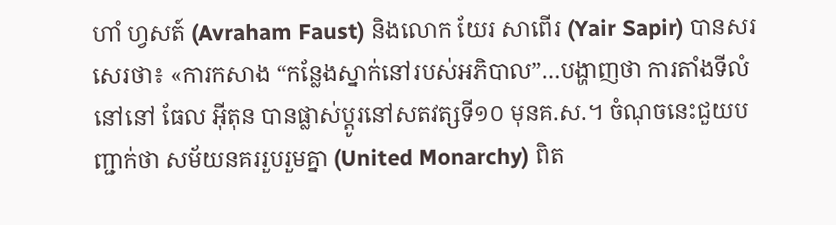ហាំ ហ្វសត៍ (Avraham Faust) និងលោក យែរ សាពើរ (Yair Sapir) បានសរសេរថា៖ «ការកសាង “កន្លែងស្នាក់នៅរបស់អភិបាល”…បង្ហាញថា ការតាំងទីលំនៅនៅ ធែល អ៊ីតុន បានផ្លាស់ប្ដូរនៅសតវត្សទី១០ មុនគ.ស.។ ចំណុចនេះជួយបញ្ជាក់ថា សម័យនគររួបរួមគ្នា (United Monarchy) ពិត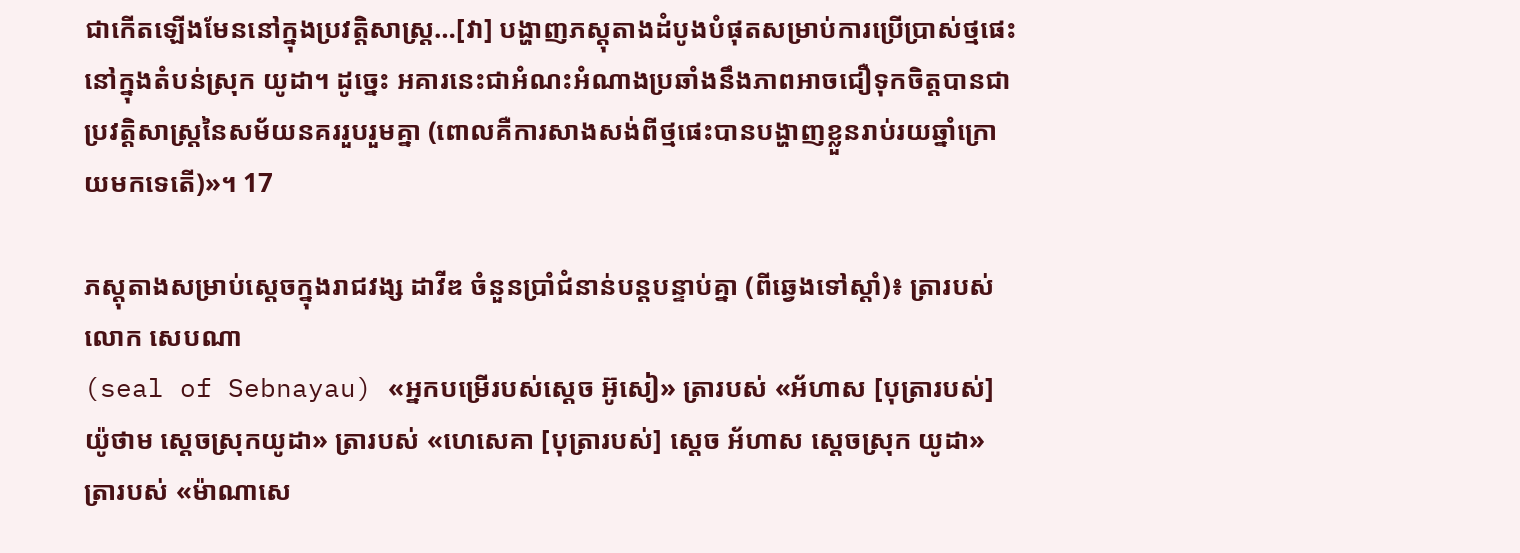ជាកើតឡើងមែននៅក្នុងប្រវត្តិសាស្ត្រ…[វា] បង្ហាញភស្តុតាងដំបូងបំផុតសម្រាប់ការប្រើប្រាស់ថ្មផេះនៅក្នុងតំបន់ស្រុក យូដា។ ដូច្នេះ អគារនេះជាអំណះអំណាងប្រឆាំងនឹងភាពអាចជឿទុកចិត្តបានជាប្រវត្តិសាស្ត្រនៃសម័យនគររួបរួមគ្នា (ពោលគឺការសាងសង់ពីថ្មផេះបានបង្ហាញខ្លួនរាប់រយឆ្នាំក្រោយមកទេតើ)»។ 17

ភស្តុតាងសម្រាប់ស្ដេចក្នុងរាជវង្ស ដាវីឌ ចំនួនប្រាំជំនាន់បន្តបន្ទាប់គ្នា (ពីឆ្វេងទៅស្តាំ)៖ ត្រារបស់ លោក សេបណា
(seal of Sebnayau) «អ្នកបម្រើរបស់ស្ដេច អ៊ូសៀ» ត្រារបស់ «អ័ហាស [បុត្រារបស់] យ៉ូថាម ស្ដេចស្រុកយូដា» ត្រារបស់ «ហេសេគា [បុត្រារបស់] ស្ដេច អ័ហាស ស្ដេចស្រុក យូដា» ត្រារបស់ «ម៉ាណាសេ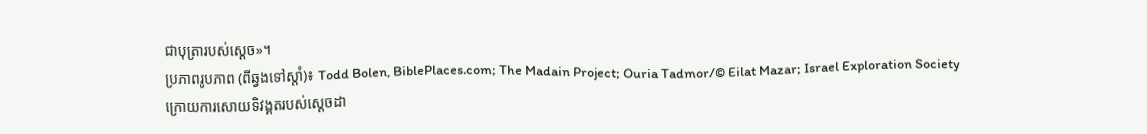ជាបុត្រារបស់ស្ដេច»។
ប្រភាពរូបភាព (ពីឆ្វងទៅស្ដាំ)៖ Todd Bolen, BiblePlaces.com; The Madain Project; Ouria Tadmor/© Eilat Mazar; Israel Exploration Society
ក្រោយការសោយទិវង្គតរបស់ស្ដេចដា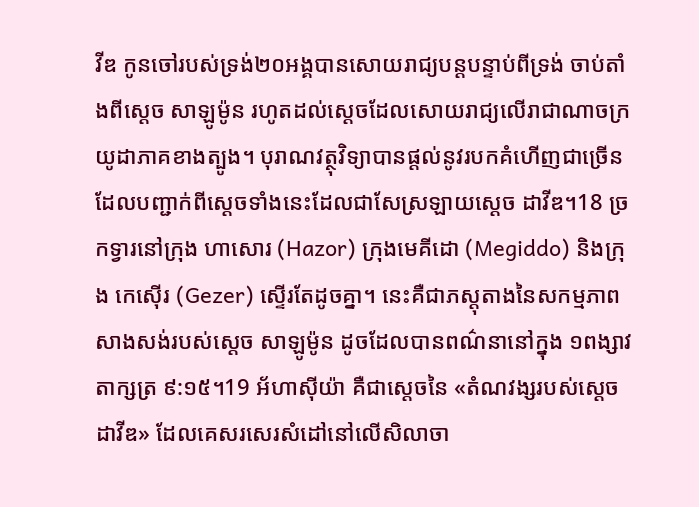វីឌ កូនចៅរបស់ទ្រង់២០អង្គបានសោយរាជ្យបន្តបន្ទាប់ពីទ្រង់ ចាប់តាំងពីស្ដេច សាឡូម៉ូន រហូតដល់ស្ដេចដែលសោយរាជ្យលើរាជាណាចក្រយូដាភាគខាងត្បូង។ បុរាណវត្ថុវិទ្យាបានផ្តល់នូវរបកគំហើញជាច្រើនដែលបញ្ជាក់ពីស្ដេចទាំងនេះដែលជាសែស្រឡាយស្ដេច ដាវីឌ។18 ច្រកទ្វារនៅក្រុង ហាសោរ (Hazor) ក្រុងមេគីដោ (Megiddo) និងក្រុង កេស៊ើរ (Gezer) ស្ទើរតែដូចគ្នា។ នេះគឺជាភស្តុតាងនៃសកម្មភាពសាងសង់របស់ស្ដេច សាឡូម៉ូន ដូចដែលបានពណ៌នានៅក្នុង ១ពង្សាវតាក្សត្រ ៩:១៥។19 អ័ហាស៊ីយ៉ា គឺជាស្ដេចនៃ «តំណវង្សរបស់ស្ដេច ដាវីឌ» ដែលគេសរសេរសំដៅនៅលើសិលាចា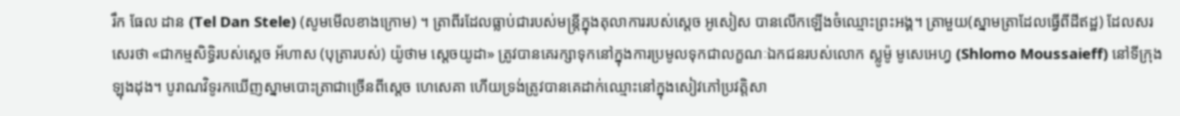រឹក ធែល ដាន (Tel Dan Stele) (សូមមើលខាងក្រោម) ។ ត្រាពីរដែលធ្លាប់ជារបស់មន្ត្រីក្នុងតុលាការរបស់ស្ដេច អូសៀស បានលើកឡើងចំឈ្មោះព្រះអង្គ។ ត្រាមួយ(ស្នាមត្រាដែលធ្វើពីដីឥដ្ឋ) ដែលសរសេរថា «ជាកម្មសិទ្ធិរបស់ស្ដេច អ័ហាស (បុត្រារបស់) យ៉ូថាម ស្ដេចយូដា» ត្រូវបានគេរក្សាទុកនៅក្នុងការប្រមូលទុកជាលក្ខណៈឯកជនរបស់លោក ស្លូម៉ូ មូសេអេហ្វ (Shlomo Moussaieff) នៅទីក្រុងឡុងដុង។ បូរាណវិទូរកឃើញស្នាមបោះត្រាជាច្រើនពីស្ដេច ហេសេគា ហើយទ្រង់ត្រូវបានគេដាក់ឈ្មោះនៅក្នុងសៀវភៅប្រវត្តិសា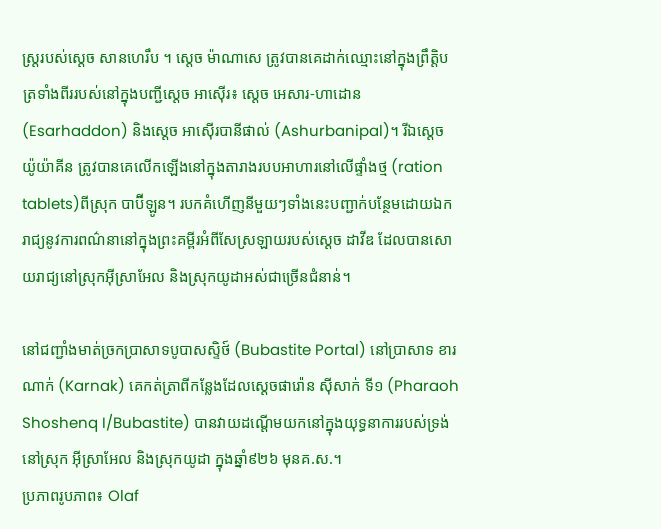ស្ត្ររបស់ស្ដេច សានហេរឹប ។ ស្ដេច ម៉ាណាសេ ត្រូវបានគេដាក់ឈ្មោះនៅក្នុងព្រឹត្តិបត្រទាំងពីររបស់នៅក្នុងបញ្ជីស្ដេច អាស៊ើរ៖ ស្ដេច អេសារ-ហាដោន (Esarhaddon) និងស្ដេច អាស៊ើរបានីផាល់ (Ashurbanipal)។ រីឯស្ដេច យ៉ូយ៉ាគីន ត្រូវបានគេលើកឡើងនៅក្នុងតារាងរបបអាហារនៅលើផ្ទាំងថ្ម (ration tablets)ពីស្រុក បាប៊ីឡូន។ របកគំហើញនីមួយៗទាំងនេះបញ្ជាក់បន្ថែមដោយឯករាជ្យនូវការពណ៌នានៅក្នុងព្រះគម្ពីរអំពីសែស្រឡាយរបស់ស្ដេច ដាវីឌ ដែលបានសោយរាជ្យនៅស្រុកអ៊ីស្រាអែល និងស្រុកយូដាអស់ជាច្រើនជំនាន់។

នៅជញ្ជាំងមាត់ច្រកប្រាសាទបូបាសស្ទិថ៍ (Bubastite Portal) នៅប្រាសាទ ខារណាក់ (Karnak) គេកត់ត្រាពីកន្លែងដែលស្ដេចផារ៉ោន ស៊ីសាក់ ទី១ (Pharaoh Shoshenq I/Bubastite) បានវាយដណ្ដើមយកនៅក្នុងយុទ្ធនាការរបស់ទ្រង់នៅស្រុក អ៊ីស្រាអែល និងស្រុកយូដា ក្នុងឆ្នាំ៩២៦ មុនគ.ស.។
ប្រភាពរូបភាព៖ Olaf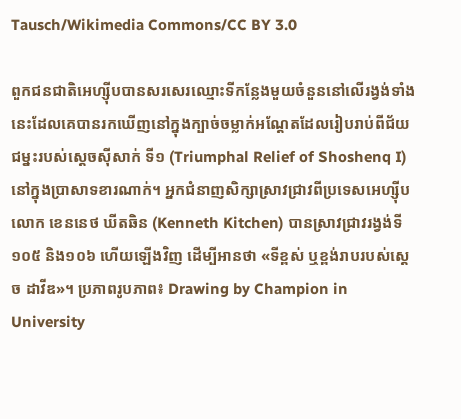Tausch/Wikimedia Commons/CC BY 3.0

ពួកជនជាតិអេហ្ស៊ីបបានសរសេរឈ្មោះទីកន្លែងមួយចំនួននៅលើរង្វង់ទាំងនេះដែលគេបានរកឃើញនៅក្នុងក្បាច់ចម្លាក់អណ្ដែតដែលរៀបរាប់ពីជ័យជម្នះរបស់ស្ដេចស៊ីសាក់ ទី១ (Triumphal Relief of Shoshenq I) នៅក្នុងប្រាសាទខារណាក់។ អ្នកជំនាញសិក្សាស្រាវជ្រាវពីប្រទេសអេហ្ស៊ីប លោក ខេននេថ ឃីតឆិន (Kenneth Kitchen) បានស្រាវជ្រាវរង្វង់ទី១០៥ និង១០៦ ហើយឡើងវិញ ដើម្បីអានថា «ទីខ្ពស់ ឬខ្ពង់រាបរបស់ស្ដេច ដាវីឌ»។ ប្រភាពរូបភាព៖ Drawing by Champion in University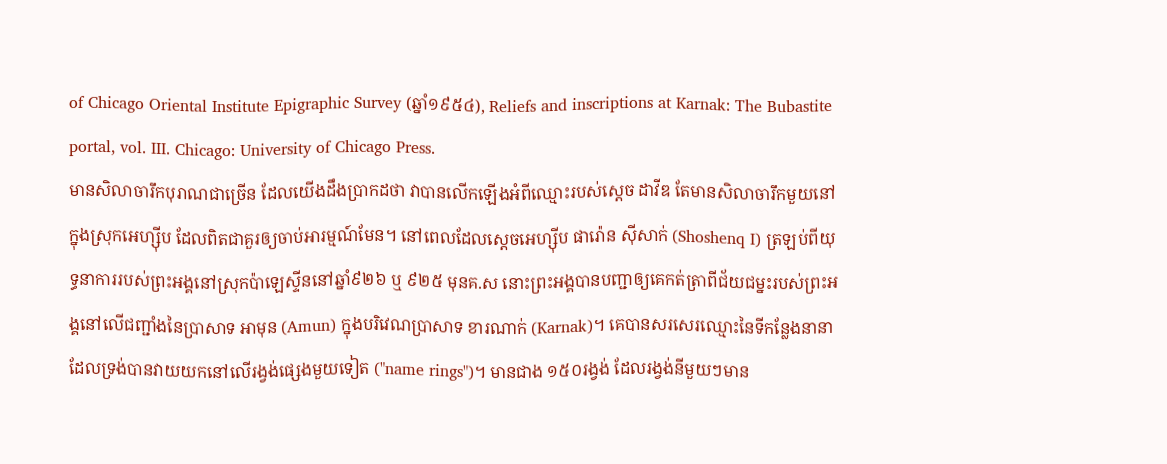of Chicago Oriental Institute Epigraphic Survey (ឆ្នាំ១៩៥៤), Reliefs and inscriptions at Karnak: The Bubastite portal, vol. III. Chicago: University of Chicago Press.
មានសិលាចារឹកបុរាណជាច្រើន ដែលយើងដឹងប្រាកដថា វាបានលើកឡើងអំពីឈ្មោះរបស់ស្ដេច ដាវីឌ តែមានសិលាចារឹកមួយនៅក្នុងស្រុកអេហ្ស៊ីប ដែលពិតជាគួរឲ្យចាប់អារម្មណ៍មែន។ នៅពេលដែលស្ដេចអេហ្ស៊ីប ផារ៉ោន ស៊ីសាក់ (Shoshenq I) ត្រឡប់ពីយុទ្ធនាការរបស់ព្រះអង្គនៅស្រុកប៉ាឡេស្ទីននៅឆ្នាំ៩២៦ ឬ ៩២៥ មុនគ.ស នោះព្រះអង្គបានបញ្ជាឲ្យគេកត់ត្រាពីជ័យជម្នះរបស់ព្រះអង្គនៅលើជញ្ជាំងនៃប្រាសាទ អាមុន (Amun) ក្នុងបរិវេណប្រាសាទ ខារណាក់ (Karnak)។ គេបានសរសេរឈ្មោះនៃទីកន្លែងនានាដែលទ្រង់បានវាយយកនៅលើរង្វង់ផ្សេងមួយទៀត ("name rings")។ មានជាង ១៥០រង្វង់ ដែលរង្វង់នីមួយៗមាន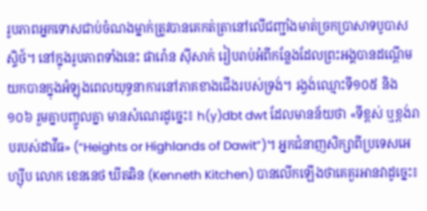រូបភាពអ្នកទោសជាប់ចំណងម្នាក់ត្រូវបានគេកត់ត្រានៅលើជញ្ជាំងមាត់ច្រកប្រាសាទបូបាសស្ទិថ៍។ នៅក្នុងរូបភាពទាំងនេះ ផារ៉ោន ស៊ីសាក់ រៀបរាប់អំពីកន្លែងដែលព្រះអង្គបានដណ្ដើមយកបានក្នុងអំឡុងពេលយុទ្ធនាការនៅភាគខាងជើងរបស់ទ្រង់។ រង្វង់ឈ្មោះទី១០៥ និង ១០៦ រួមគ្នាបញ្ចូលគ្នា មានសំណេរដូច្នេះ៖ h(y)dbt dwt ដែលមានន័យថា «ទីខ្ពស់ ឬខ្ពង់រាបរបស់ដាវីធ» (“Heights or Highlands of Dawit”)។ អ្នកជំនាញសិក្សាពីប្រទេសអេហ្ស៊ីប លោក ខេននេថ ឃីតឆិន (Kenneth Kitchen) បានលើកឡើងថាគេគួរអានវាដូច្នេះ៖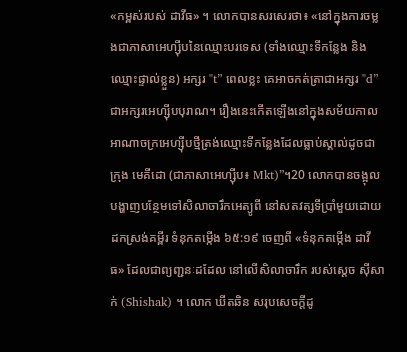«កម្ពស់របស់ ដាវីធ» ។ លោកបានសរសេរថា៖ «នៅក្នុងការចម្លងជាភាសាអេហ្ស៊ីបនៃឈ្មោះបរទេស (ទាំងឈ្មោះទីកន្លែង និងឈ្មោះផ្ទាល់ខ្លួន) អក្សរ "t” ពេលខ្លះ គេអាចកត់ត្រាជាអក្សរ "d” ជាអក្សរអេហ្ស៊ីបបុរាណ។ រឿងនេះកើតឡើងនៅក្នុងសម័យកាលអាណាចក្រអេហ្ស៊ីបថ្មីត្រង់ឈ្មោះទីកន្លែងដែលធ្លាប់ស្គាល់ដូចជាក្រុង មេគីដោ (ជាភាសាអេហ្ស៊ីប៖ Mkt)”។20 លោកបានចង្អុលបង្ហាញបន្ថែមទៅសិលាចារឹកអេត្យូពី នៅសតវត្សទីប្រាំមួយដោយដកស្រង់គម្ពីរ ទំនុកតម្កើង ៦៥:១៩ ចេញពី «ទំនុកតម្កើង ដាវីធ» ដែលជាព្យញ្ជនៈដដែល នៅលើសិលាចារឹក របស់ស្ដេច ស៊ីសាក់ (Shishak) ។ លោក ឃីតឆិន សរុបសេចក្ដីដូ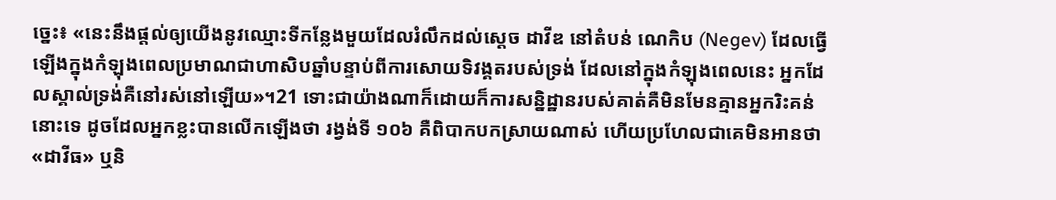ច្នេះ៖ «នេះនឹងផ្តល់ឲ្យយើងនូវឈ្មោះទីកន្លែងមួយដែលរំលឹកដល់ស្ដេច ដាវីឌ នៅតំបន់ ណេកិប (Negev) ដែលធ្វើឡើងក្នុងកំឡុងពេលប្រមាណជាហាសិបឆ្នាំបន្ទាប់ពីការសោយទិវង្គតរបស់ទ្រង់ ដែលនៅក្នុងកំឡុងពេលនេះ អ្នកដែលស្គាល់ទ្រង់គឺនៅរស់នៅឡើយ»។21 ទោះជាយ៉ាងណាក៏ដោយក៏ការសន្និដ្ឋានរបស់គាត់គឺមិនមែនគ្មានអ្នករិះគន់នោះទេ ដូចដែលអ្នកខ្លះបានលើកឡើងថា រង្វង់ទី ១០៦ គឺពិបាកបកស្រាយណាស់ ហើយប្រហែលជាគេមិនអានថា «ដាវីធ» ឬនិ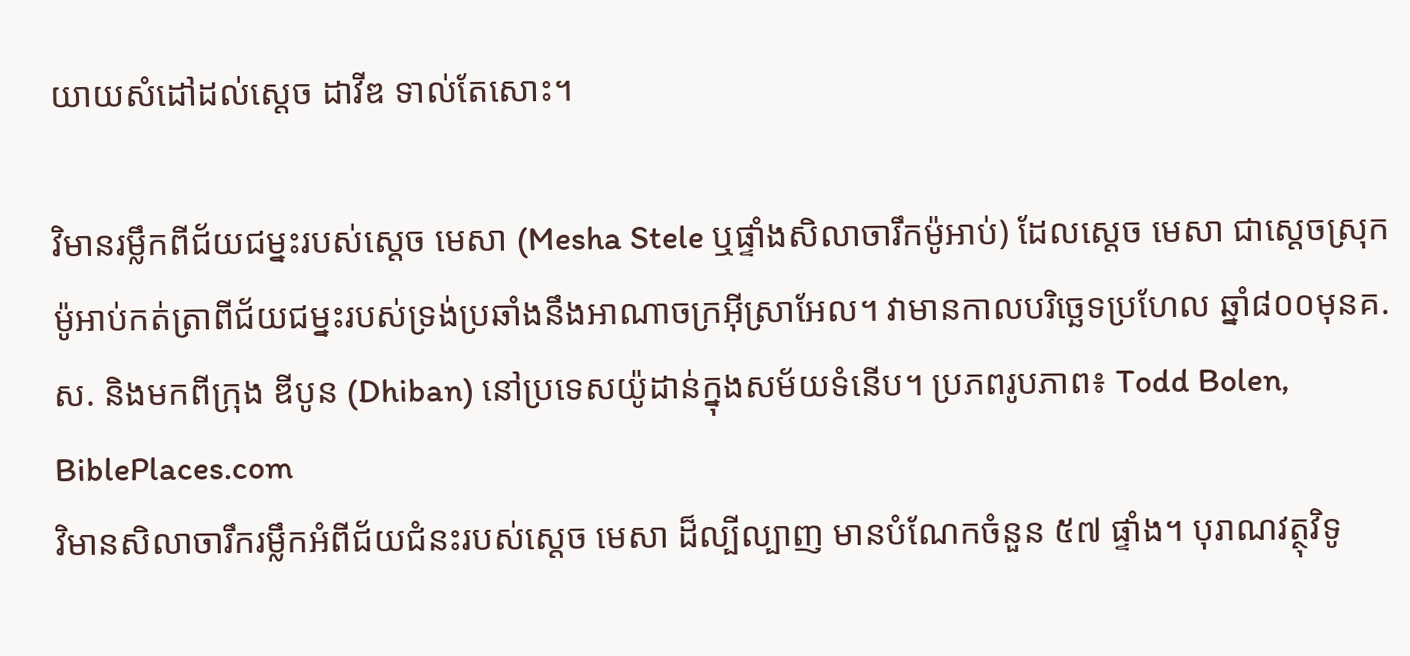យាយសំដៅដល់ស្ដេច ដាវីឌ ទាល់តែសោះ។

វិមានរម្លឹកពីជ័យជម្នះរបស់ស្ដេច មេសា (Mesha Stele ឬផ្ទាំងសិលាចារឹកម៉ូអាប់) ដែលស្ដេច មេសា ជាស្ដេចស្រុកម៉ូអាប់កត់ត្រាពីជ័យជម្នះរបស់ទ្រង់ប្រឆាំងនឹងអាណាចក្រអ៊ីស្រាអែល។ វាមានកាលបរិច្ឆេទប្រហែល ឆ្នាំ៨០០មុនគ.ស. និងមកពីក្រុង ឌីបូន (Dhiban) នៅប្រទេសយ៉ូដាន់ក្នុងសម័យទំនើប។ ប្រភពរូបភាព៖ Todd Bolen, BiblePlaces.com
វិមានសិលាចារឹករម្លឹកអំពីជ័យជំនះរបស់ស្ដេច មេសា ដ៏ល្បីល្បាញ មានបំណែកចំនួន ៥៧ ផ្ទាំង។ បុរាណវត្ថុវិទូ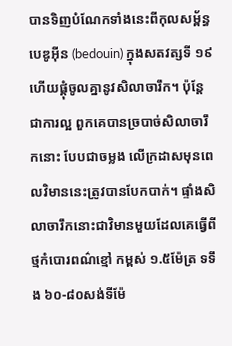បានទិញបំណែកទាំងនេះពីកុលសម្ព័ន្ធ បេឌូអ៊ីន (bedouin) ក្នុងសតវត្សទី ១៩ ហើយផ្គុំចូលគ្នានូវសិលាចារឹក។ ប៉ុន្តែ ជាការល្អ ពួកគេបានច្របាច់សិលាចារឹកនោះ បែបជាចម្លង លើក្រដាសមុនពេលវិមាននេះត្រូវបានបែកបាក់។ ផ្ទាំងសិលាចារឹកនោះជាវិមានមួយដែលគេធ្វើពីថ្មកំបោរពណ៌ខ្មៅ កម្ពស់ ១.៥ម៉ែត្រ ទទឹង ៦០-៨០សង់ទីម៉ែ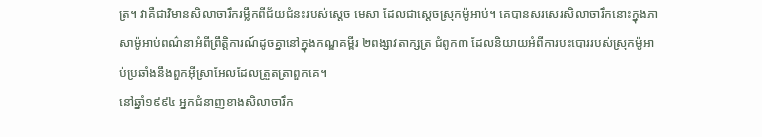ត្រ។ វាគឺជាវិមានសិលាចារឹករម្លឹកពីជ័យជំនះរបស់ស្ដេច មេសា ដែលជាស្ដេចស្រុកម៉ូអាប់។ គេបានសរសេរសិលាចារឹកនោះក្នុងភាសាម៉ូអាប់ពណ៌នាអំពីព្រឹត្តិការណ៍ដូចគ្នានៅក្នុងកណ្ឌគម្ពីរ ២ពង្សាវតាក្សត្រ ជំពូក៣ ដែលនិយាយអំពីការបះបោររបស់ស្រុកម៉ូអាប់ប្រឆាំងនឹងពួកអ៊ីស្រាអែលដែលត្រួតត្រាពួកគេ។
នៅឆ្នាំ១៩៩៤ អ្នកជំនាញខាងសិលាចារឹក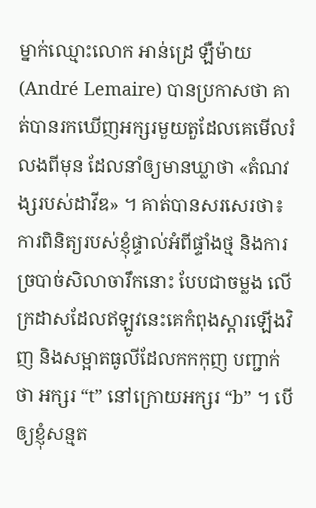ម្នាក់ឈ្មោះលោក អាន់ដ្រេ ឡឺម៉ាយ (André Lemaire) បានប្រកាសថា គាត់បានរកឃើញអក្សរមួយតួដែលគេមើលរំលងពីមុន ដែលនាំឲ្យមានឃ្លាថា «តំណវង្សរបស់ដាវីឌ» ។ គាត់បានសរសេរថា៖ ការពិនិត្យរបស់ខ្ញុំផ្ទាល់អំពីផ្ទាំងថ្ម និងការច្របាច់សិលាចារឹកនោះ បែបជាចម្លង លើក្រដាសដែលឥឡូវនេះគេកំពុងស្ដារឡើងវិញ និងសម្អាតធូលីដែលកកកុញ បញ្ជាក់ថា អក្សរ “t” នៅក្រោយអក្សរ “b” ។ បើឲ្យខ្ញុំសន្មត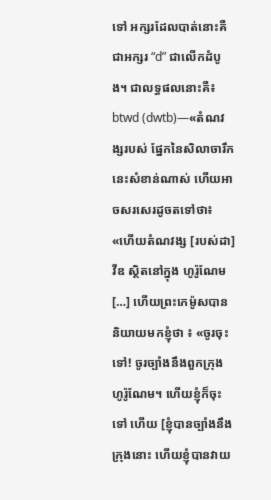ទៅ អក្សរដែលបាត់នោះគឺជាអក្សរ “d” ជាលើកដំបូង។ ជាលទ្ធផលនោះគឺ៖ btwd (dwtb)—«តំណវង្សរបស់ ផ្នែកនៃសិលាចារឹកនេះសំខាន់ណាស់ ហើយអាចសរសេរដូចតទៅថា៖ «ហើយតំណវង្ស [របស់ដា] វីឌ ស្ថិតនៅក្នុង ហូរ៉ូណែម […] ហើយព្រះកេម៉ូសបាននិយាយមកខ្ញុំថា ៖ «ចូរចុះទៅ! ចូរច្បាំងនឹងពួកក្រុង ហូរ៉ូណែម។ ហើយខ្ញុំក៏ចុះទៅ ហើយ [ខ្ញុំបានច្បាំងនឹងក្រុងនោះ ហើយខ្ញុំបានវាយ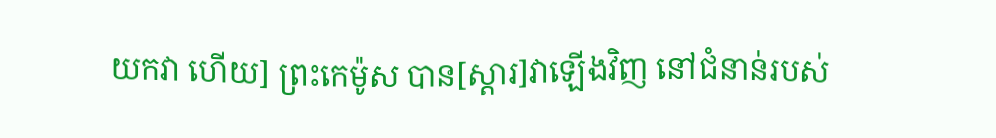យកវា ហើយ] ព្រះកេម៉ូស បាន[ស្ដារ]វាឡើងវិញ នៅជំនាន់របស់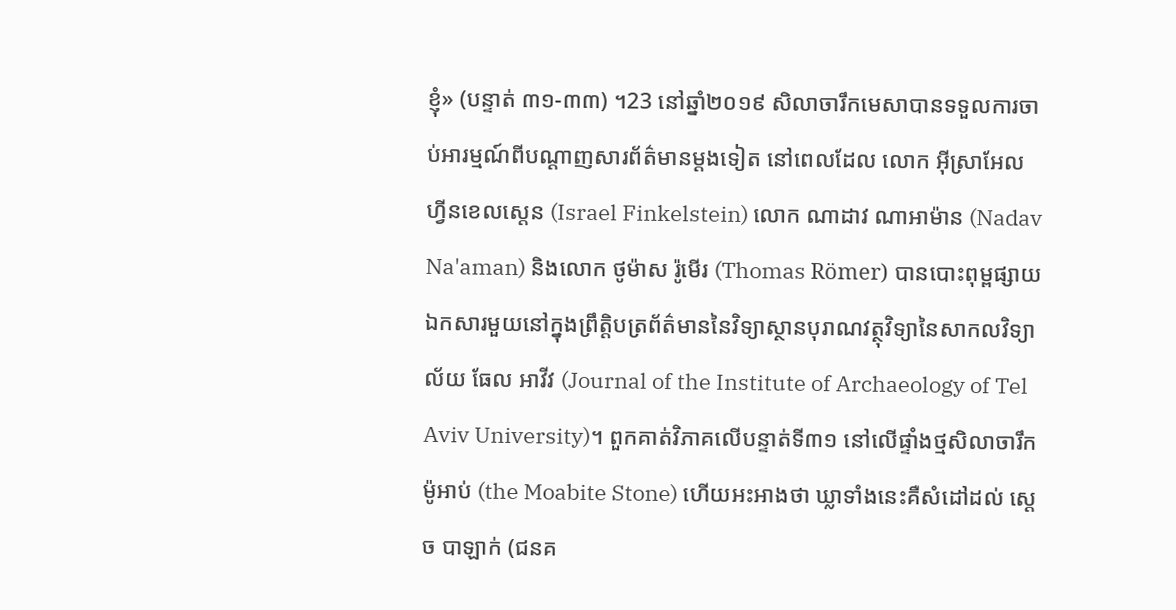ខ្ញុំ» (បន្ទាត់ ៣១-៣៣) ។23 នៅឆ្នាំ២០១៩ សិលាចារឹកមេសាបានទទួលការចាប់អារម្មណ៍ពីបណ្ដាញសារព័ត៌មានម្តងទៀត នៅពេលដែល លោក អ៊ីស្រាអែល ហ្វីនខេលស្តេន (Israel Finkelstein) លោក ណាដាវ ណាអាម៉ាន (Nadav Na'aman) និងលោក ថូម៉ាស រ៉ូមើរ (Thomas Römer) បានបោះពុម្ពផ្សាយឯកសារមួយនៅក្នុងព្រឹត្តិបត្រព័ត៌មាននៃវិទ្យាស្ថានបុរាណវត្ថុវិទ្យានៃសាកលវិទ្យាល័យ ធែល អាវីវ (Journal of the Institute of Archaeology of Tel Aviv University)។ ពួកគាត់វិភាគលើបន្ទាត់ទី៣១ នៅលើផ្ទាំងថ្មសិលាចារឹកម៉ូអាប់ (the Moabite Stone) ហើយអះអាងថា ឃ្លាទាំងនេះគឺសំដៅដល់ ស្ដេច បាឡាក់ (ជនគ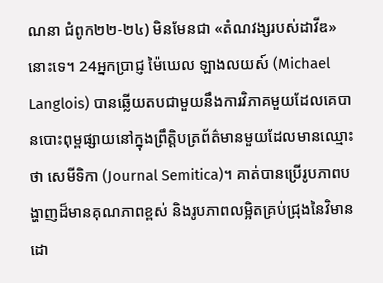ណនា ជំពូក២២-២៤) មិនមែនជា «តំណវង្សរបស់ដាវីឌ» នោះទេ។ 24អ្នកប្រាជ្ញ ម៉ៃឃេល ឡាងលយស៍ (Michael Langlois) បានឆ្លើយតបជាមួយនឹងការវិភាគមួយដែលគេបានបោះពុម្ពផ្សាយនៅក្នុងព្រឹត្តិបត្រព័ត៌មានមួយដែលមានឈ្មោះថា សេមីទិកា (Journal Semitica)។ គាត់បានប្រើរូបភាពបង្ហាញដ៏មានគុណភាពខ្ពស់ និងរូបភាពលម្អិតគ្រប់ជ្រុងនៃវិមាន ដោ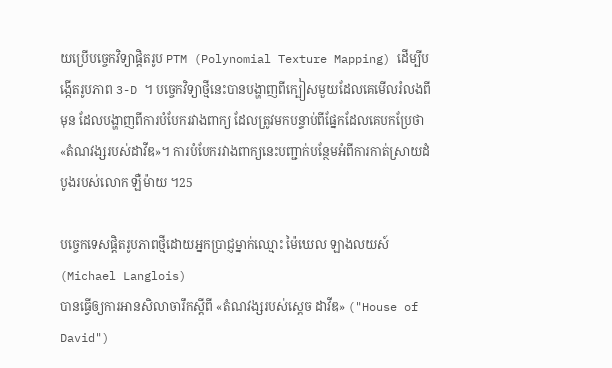យប្រើបច្ចេកវិទ្យាផ្ដិតរូប PTM (Polynomial Texture Mapping) ដើម្បីបង្កើតរូបភាព 3-D ។ បច្ចេកវិទ្យាថ្មីនេះបានបង្ហាញពីក្បៀសមួយដែលគេមើលរំលងពីមុន ដែលបង្ហាញពីការបំបែករវាងពាក្យ ដែលត្រូវមកបន្ទាប់ពីផ្នែកដែលគេបកប្រែថា «តំណវង្សរបស់ដាវីឌ»។ ការបំបែករវាងពាក្យនេះបញ្ជាក់បន្ថែមអំពីការកាត់ស្រាយដំបូងរបស់លោក ឡឺម៉ាយ ។25

បច្ចេកទេសផ្ដិតរូបភាពថ្មីដោយអ្នកប្រាជ្ញម្នាក់ឈ្មោះ ម៉ៃឃេល ឡាងលយស៍ (Michael Langlois)
បានធ្វើឲ្យការអានសិលាចារឹកស្ដីពី «តំណវង្សរបស់ស្ដេច ដាវីឌ» ("House of David")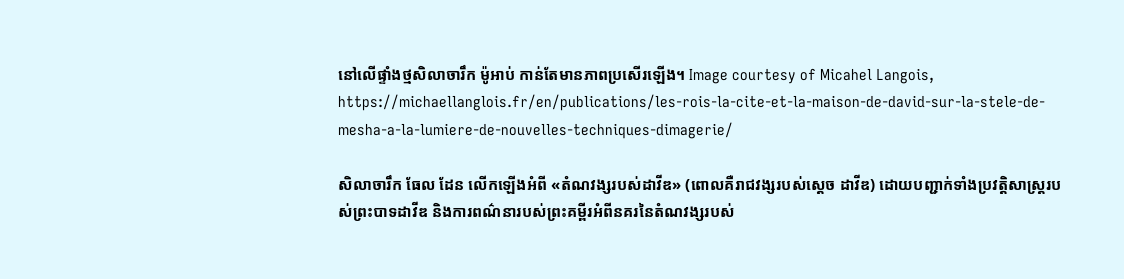នៅលើផ្ទាំងថ្មសិលាចារឹក ម៉ូអាប់ កាន់តែមានភាពប្រសើរឡើង។ Image courtesy of Micahel Langois,
https://michaellanglois.fr/en/publications/les-rois-la-cite-et-la-maison-de-david-sur-la-stele-de-mesha-a-la-lumiere-de-nouvelles-techniques-dimagerie/

សិលាចារឹក ធែល ដែន លើកឡើងអំពី «តំណវង្សរបស់ដាវីឌ» (ពោលគឺរាជវង្សរបស់ស្ដេច ដាវីឌ) ដោយបញ្ជាក់ទាំងប្រវត្តិសាស្ត្ររបស់ព្រះបាទដាវីឌ និងការពណ៌នារបស់ព្រះគម្ពីរអំពីនគរនៃតំណវង្សរបស់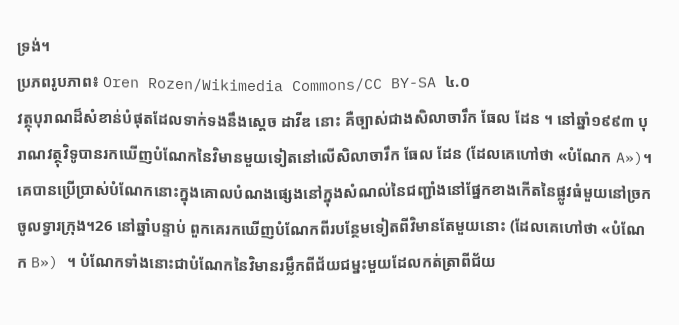ទ្រង់។
ប្រភពរូបភាព៖ Oren Rozen/Wikimedia Commons/CC BY-SA ៤.០
វត្ថុបុរាណដ៏សំខាន់បំផុតដែលទាក់ទងនឹងស្ដេច ដាវីឌ នោះ គឺច្បាស់ជាងសិលាចារឹក ធែល ដែន ។ នៅឆ្នាំ១៩៩៣ បុរាណវត្ថុវិទូបានរកឃើញបំណែកនៃវិមានមួយទៀតនៅលើសិលាចារឹក ធែល ដែន (ដែលគេហៅថា «បំណែក A»)។ គេបានប្រើប្រាស់បំណែកនោះក្នុងគោលបំណងផ្សេងនៅក្នុងសំណល់នៃជញ្ជាំងនៅផ្នែកខាងកើតនៃផ្លូវធំមួយនៅច្រកចូលទ្វារក្រុង។26 នៅឆ្នាំបន្ទាប់ ពួកគេរកឃើញបំណែកពីរបន្ថែមទៀតពីវិមានតែមួយនោះ (ដែលគេហៅថា «បំណែក B») ។ បំណែកទាំងនោះជាបំណែកនៃវិមានរម្លឹកពីជ័យជម្នះមួយដែលកត់ត្រាពីជ័យ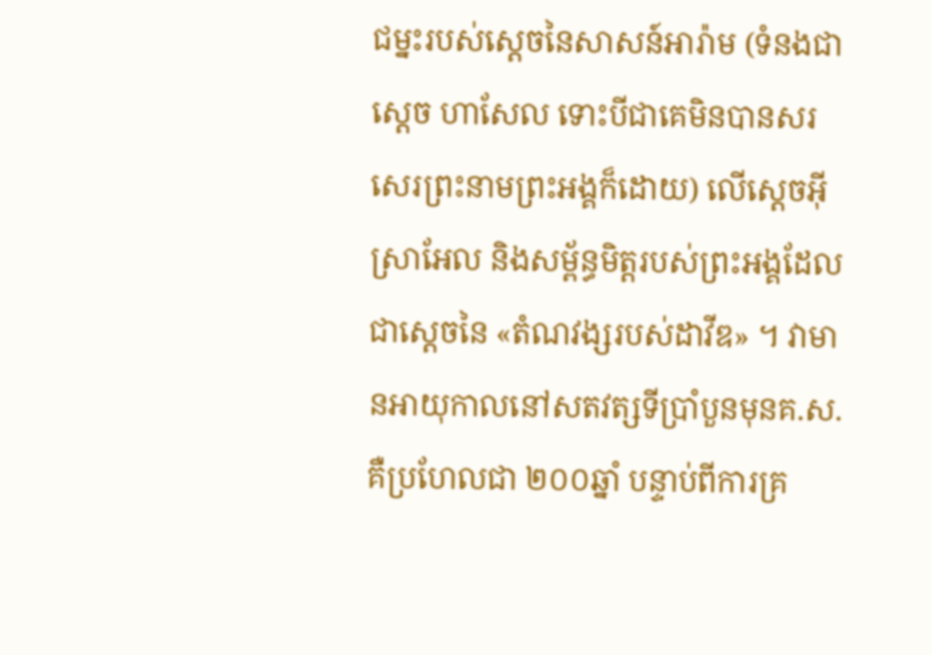ជម្នះរបស់ស្ដេចនៃសាសន៍អារ៉ាម (ទំនងជាស្ដេច ហាសែល ទោះបីជាគេមិនបានសរសេរព្រះនាមព្រះអង្គក៏ដោយ) លើស្ដេចអ៊ីស្រាអែល និងសម្ព័ន្ធមិត្តរបស់ព្រះអង្គដែលជាស្ដេចនៃ «តំណវង្សរបស់ដាវីឌ» ។ វាមានអាយុកាលនៅសតវត្សទីប្រាំបួនមុនគ.ស. គឺប្រហែលជា ២០០ឆ្នាំ បន្ទាប់ពីការគ្រ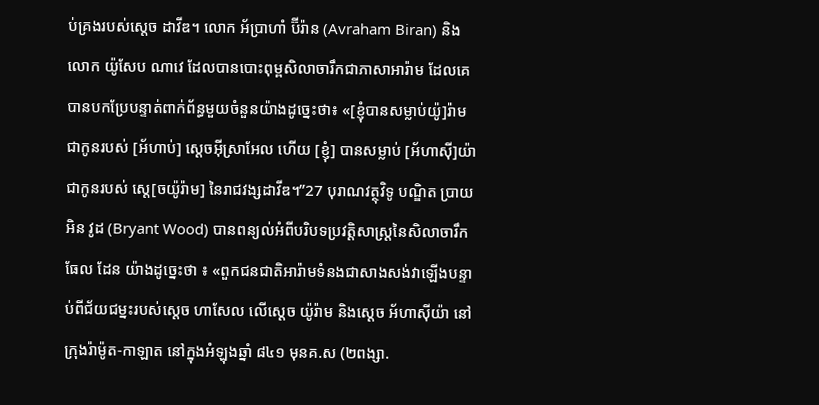ប់គ្រងរបស់ស្ដេច ដាវីឌ។ លោក អ័ប្រាហាំ ប៊ីរ៉ាន (Avraham Biran) និងលោក យ៉ូសែប ណាវេ ដែលបានបោះពុម្ពសិលាចារឹកជាភាសាអារ៉ាម ដែលគេបានបកប្រែបន្ទាត់ពាក់ព័ន្ធមួយចំនួនយ៉ាងដូច្នេះថា៖ «[ខ្ញុំបានសម្លាប់យ៉ូ]រ៉ាម ជាកូនរបស់ [អ័ហាប់] ស្ដេចអ៊ីស្រាអែល ហើយ [ខ្ញុំ] បានសម្លាប់ [អ័ហាស៊ី]យ៉ា ជាកូនរបស់ ស្ដេ[ចយ៉ូរ៉ាម] នៃរាជវង្សដាវីឌ។”27 បុរាណវត្ថុវិទូ បណ្ឌិត ប្រាយអិន វូដ (Bryant Wood) បានពន្យល់អំពីបរិបទប្រវត្តិសាស្ត្រនៃសិលាចារឹក ធែល ដែន យ៉ាងដូច្នេះថា ៖ «ពួកជនជាតិអារ៉ាមទំនងជាសាងសង់វាឡើងបន្ទាប់ពីជ័យជម្នះរបស់ស្ដេច ហាសែល លើស្ដេច យ៉ូរ៉ាម និងស្ដេច អ័ហាស៊ីយ៉ា នៅក្រុងរ៉ាម៉ូត-កាឡាត នៅក្នុងអំឡុងឆ្នាំ ៨៤១ មុនគ.ស (២ពង្សា.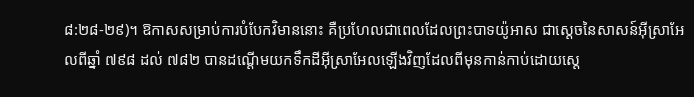៨:២៨-២៩)។ ឱកាសសម្រាប់ការបំបែកវិមាននោះ គឺប្រហែលជាពេលដែលព្រះបាទយ៉ូអាស ជាស្ដេចនៃសាសន៍អ៊ីស្រាអែលពីឆ្នាំ ៧៩៨ ដល់ ៧៨២ បានដណ្ដើមយកទឹកដីអ៊ីស្រាអែលឡើងវិញដែលពីមុនកាន់កាប់ដោយស្ដេ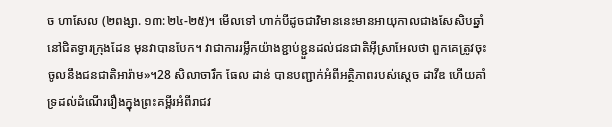ច ហាសែល (២ពង្សា. ១៣:២៤-២៥)។ មើលទៅ ហាក់បីដូចជាវិមាននេះមានអាយុកាលជាងសែសិបឆ្នាំនៅជិតទ្វារក្រុងដែន មុនវាបានបែក។ វាជាការរម្លឹកយ៉ាងខ្ជាប់ខ្ជួនដល់ជនជាតិអ៊ីស្រាអែលថា ពួកគេត្រូវចុះចូលនឹងជនជាតិអារ៉ាម»។28 សិលាចារឹក ធែល ដាន់ បានបញ្ជាក់អំពីអត្ថិភាពរបស់ស្ដេច ដាវីឌ ហើយគាំទ្រដល់ដំណើររឿងក្នុងព្រះគម្ពីរអំពីរាជវ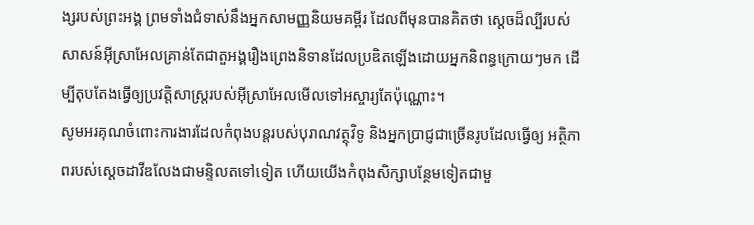ង្សរបស់ព្រះអង្គ ព្រមទាំងជំទាស់នឹងអ្នកសាមញ្ញនិយមគម្ពីរ ដែលពីមុនបានគិតថា ស្ដេចដ៏ល្បីរបស់សាសន៍អ៊ីស្រាអែលគ្រាន់តែជាតួអង្គរឿងព្រេងនិទានដែលប្រឌិតឡើងដោយអ្នកនិពន្ធក្រោយៗមក ដើម្បីតុបតែងធ្វើឲ្យប្រវត្តិសាស្ត្ររបស់អ៊ីស្រាអែលមើលទៅអស្ចារ្យតែប៉ុណ្ណោះ។
សូមអរគុណចំពោះការងារដែលកំពុងបន្តរបស់បុរាណវត្ថុវិទូ និងអ្នកប្រាជ្ញជាច្រើនរូបដែលធ្វើឲ្យ អត្ថិភាពរបស់ស្ដេចដាវីឌលែងជាមន្ទិលតទៅទៀត ហើយយើងកំពុងសិក្សាបន្ថែមទៀតជាមួ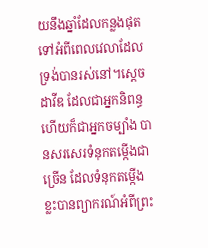យនឹងឆ្នាំដែលកន្លងផុតទៅអំពីពេលវេលាដែលទ្រង់បានរស់នៅ។ស្ដេច ដាវីឌ ដែលជាអ្នកនិពន្ធ ហើយក៏ជាអ្នកចម្បាំង បានសរសេរទំនុកតម្កើងជាច្រើន ដែលទំនុកតម្កើងខ្លះបានព្យាករណ៍អំពីព្រះ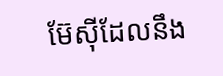ម៊ែស៊ីដែលនឹង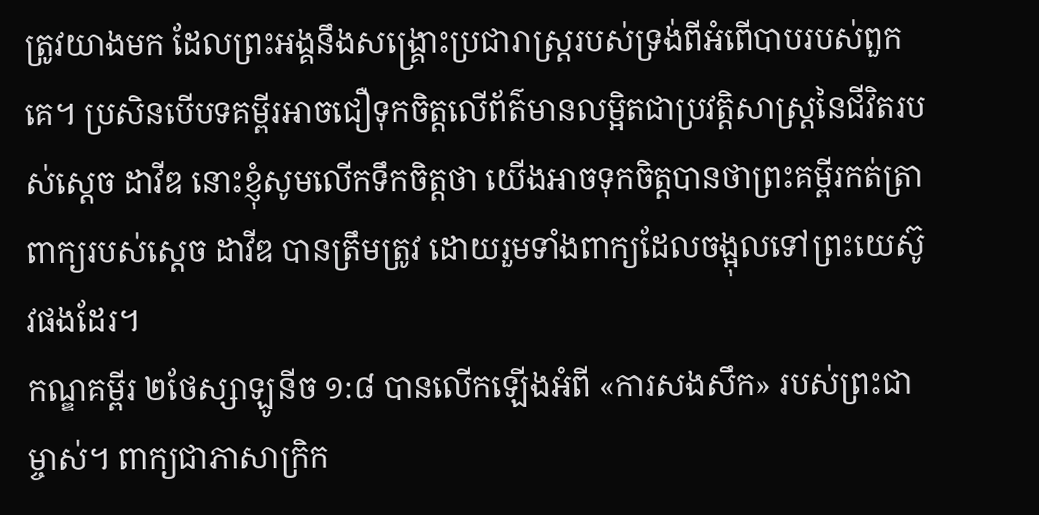ត្រូវយាងមក ដែលព្រះអង្គនឹងសង្គ្រោះប្រជារាស្ត្ររបស់ទ្រង់ពីអំពើបាបរបស់ពួកគេ។ ប្រសិនបើបទគម្ពីរអាចជឿទុកចិត្តលើព័ត៌មានលម្អិតជាប្រវត្តិសាស្ត្រនៃជីវិតរបស់ស្ដេច ដាវីឌ នោះខ្ញុំសូមលើកទឹកចិត្តថា យើងអាចទុកចិត្តបានថាព្រះគម្ពីរកត់ត្រាពាក្យរបស់ស្ដេច ដាវីឌ បានត្រឹមត្រូវ ដោយរួមទាំងពាក្យដែលចង្អុលទៅព្រះយេស៊ូវផងដែរ។
កណ្ឌគម្ពីរ ២ថែស្សាឡូនីច ១:៨ បានលើកឡើងអំពី «ការសងសឹក» របស់ព្រះជាម្ចាស់។ ពាក្យជាភាសាក្រិក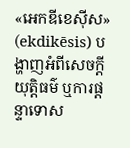«អេកឌីខេស៊ីស» (ekdikēsis) បង្ហាញអំពីសេចក្ដីយុត្តិធម៌ ឬការផ្ដន្ទាទោស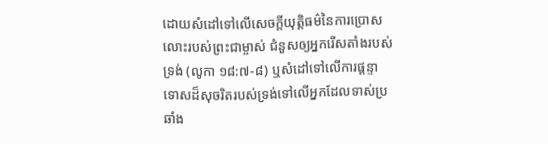ដោយសំដៅទៅលើសេចក្ដីយុត្តិធម៌នៃការប្រោសលោះរបស់ព្រះជាម្ចាស់ ជំនួសឲ្យអ្នករើសតាំងរបស់ទ្រង់ (លូកា ១៨:៧-៨) ឬសំដៅទៅលើការផ្ដន្ទាទោសដ៏សុចរិតរបស់ទ្រង់ទៅលើអ្នកដែលទាស់ប្រឆាំង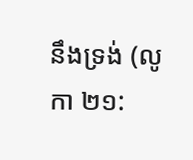នឹងទ្រង់ (លូកា ២១: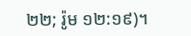២២; រ៉ូម ១២:១៩)។